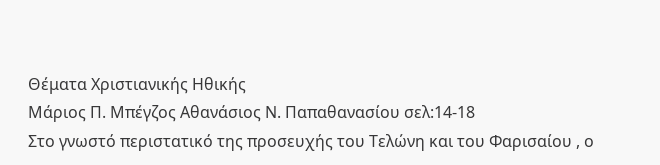Θέματα Χριστιανικής Ηθικής
Μάριος Π. Μπέγζος Αθανάσιος Ν. Παπαθανασίου σελ:14-18
Στο γνωστό περιστατικό της προσευχής του Τελώνη και του Φαρισαίου , ο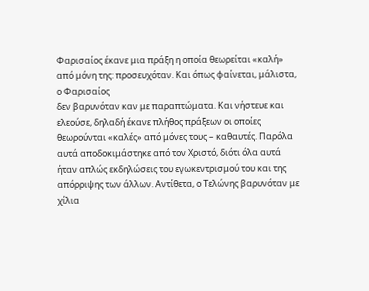Φαρισαίος έκανε μια πράξη η οποία θεωρείται «καλή» από μόνη της: προσευχόταν. Και όπως φαίνεται, μάλιστα, ο Φαρισαίος
δεν βαρυνόταν καν με παραπτώματα. Και νήστευε και ελεούσε, δηλαδή έκανε πλήθος πράξεων οι οποίες θεωρούνται «καλές» από μόνες τους – καθαυτές. Παρόλα αυτά αποδοκιμάστηκε από τον Χριστό, διότι όλα αυτά ήταν απλώς εκδηλώσεις του εγωκεντρισμού του και της απόρριψης των άλλων. Αντίθετα, ο Τελώνης βαρυνόταν με χίλια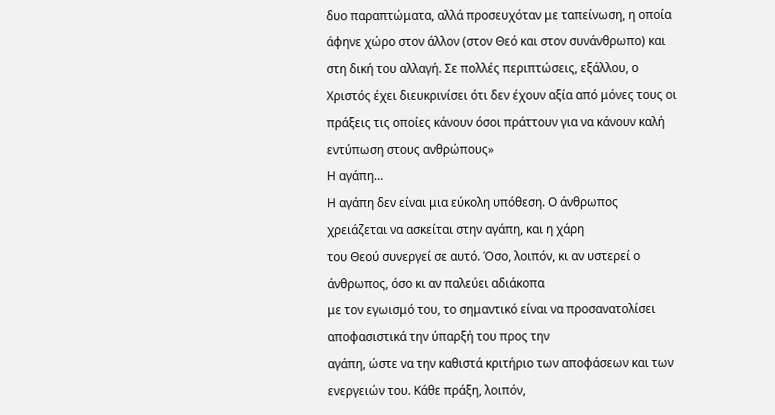δυο παραπτώματα, αλλά προσευχόταν με ταπείνωση, η οποία άφηνε χώρο στον άλλον (στον Θεό και στον συνάνθρωπο) και στη δική του αλλαγή. Σε πολλές περιπτώσεις, εξάλλου, ο Χριστός έχει διευκρινίσει ότι δεν έχουν αξία από μόνες τους οι πράξεις τις οποίες κάνουν όσοι πράττουν για να κάνουν καλή εντύπωση στους ανθρώπους»
Η αγάπη…
Η αγάπη δεν είναι μια εύκολη υπόθεση. Ο άνθρωπος χρειάζεται να ασκείται στην αγάπη, και η χάρη
του Θεού συνεργεί σε αυτό. Όσο, λοιπόν, κι αν υστερεί ο άνθρωπος, όσο κι αν παλεύει αδιάκοπα
με τον εγωισμό του, το σημαντικό είναι να προσανατολίσει αποφασιστικά την ύπαρξή του προς την
αγάπη, ώστε να την καθιστά κριτήριο των αποφάσεων και των ενεργειών του. Κάθε πράξη, λοιπόν,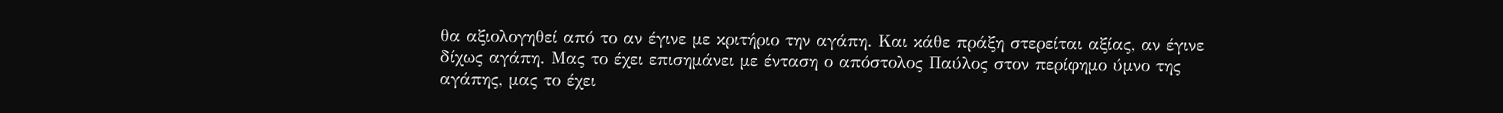θα αξιολογηθεί από το αν έγινε με κριτήριο την αγάπη. Και κάθε πράξη στερείται αξίας, αν έγινε
δίχως αγάπη. Μας το έχει επισημάνει με ένταση ο απόστολος Παύλος στον περίφημο ύμνο της
αγάπης, μας το έχει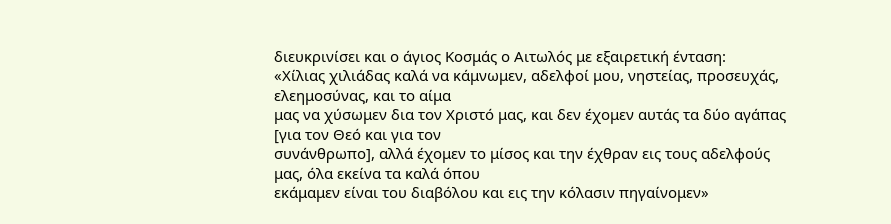διευκρινίσει και ο άγιος Κοσμάς ο Αιτωλός με εξαιρετική ένταση:
«Χίλιας χιλιάδας καλά να κάμνωμεν, αδελφοί μου, νηστείας, προσευχάς, ελεημοσύνας, και το αίμα
μας να χύσωμεν δια τον Χριστό μας, και δεν έχομεν αυτάς τα δύο αγάπας [για τον Θεό και για τον
συνάνθρωπο], αλλά έχομεν το μίσος και την έχθραν εις τους αδελφούς μας, όλα εκείνα τα καλά όπου
εκάμαμεν είναι του διαβόλου και εις την κόλασιν πηγαίνομεν»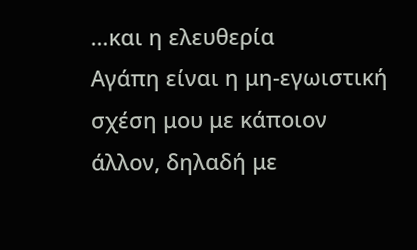…και η ελευθερία
Αγάπη είναι η μη-εγωιστική σχέση μου με κάποιον άλλον, δηλαδή με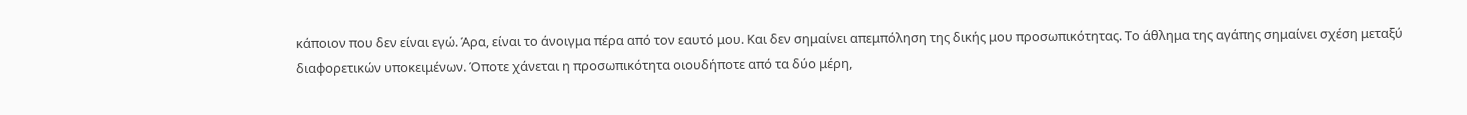κάποιον που δεν είναι εγώ. Άρα, είναι το άνοιγμα πέρα από τον εαυτό μου. Και δεν σημαίνει απεμπόληση της δικής μου προσωπικότητας. Το άθλημα της αγάπης σημαίνει σχέση μεταξύ διαφορετικών υποκειμένων. Όποτε χάνεται η προσωπικότητα οιουδήποτε από τα δύο μέρη,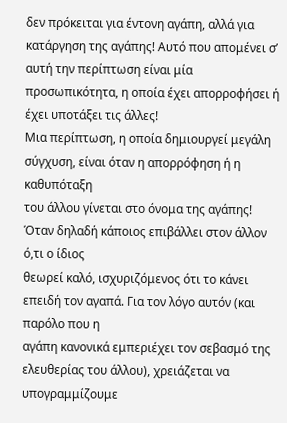δεν πρόκειται για έντονη αγάπη, αλλά για κατάργηση της αγάπης! Αυτό που απομένει σ’ αυτή την περίπτωση είναι μία προσωπικότητα, η οποία έχει απορροφήσει ή έχει υποτάξει τις άλλες!
Μια περίπτωση, η οποία δημιουργεί μεγάλη σύγχυση, είναι όταν η απορρόφηση ή η καθυπόταξη
του άλλου γίνεται στο όνομα της αγάπης! Όταν δηλαδή κάποιος επιβάλλει στον άλλον ό,τι ο ίδιος
θεωρεί καλό, ισχυριζόμενος ότι το κάνει επειδή τον αγαπά. Για τον λόγο αυτόν (και παρόλο που η
αγάπη κανονικά εμπεριέχει τον σεβασμό της ελευθερίας του άλλου), χρειάζεται να υπογραμμίζουμε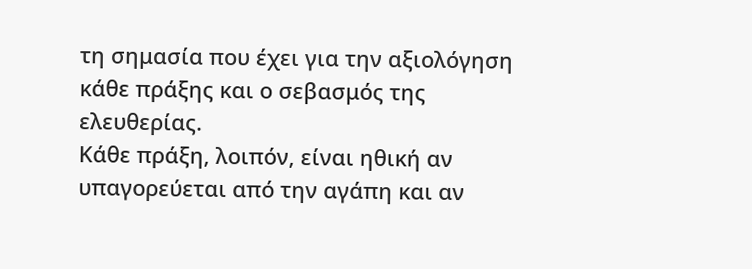τη σημασία που έχει για την αξιολόγηση κάθε πράξης και ο σεβασμός της ελευθερίας.
Κάθε πράξη, λοιπόν, είναι ηθική αν υπαγορεύεται από την αγάπη και αν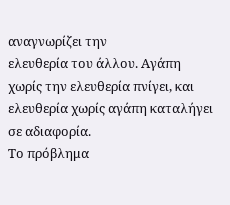αναγνωρίζει την
ελευθερία του άλλου. Αγάπη χωρίς την ελευθερία πνίγει, και ελευθερία χωρίς αγάπη καταλήγει σε αδιαφορία.
Το πρόβλημα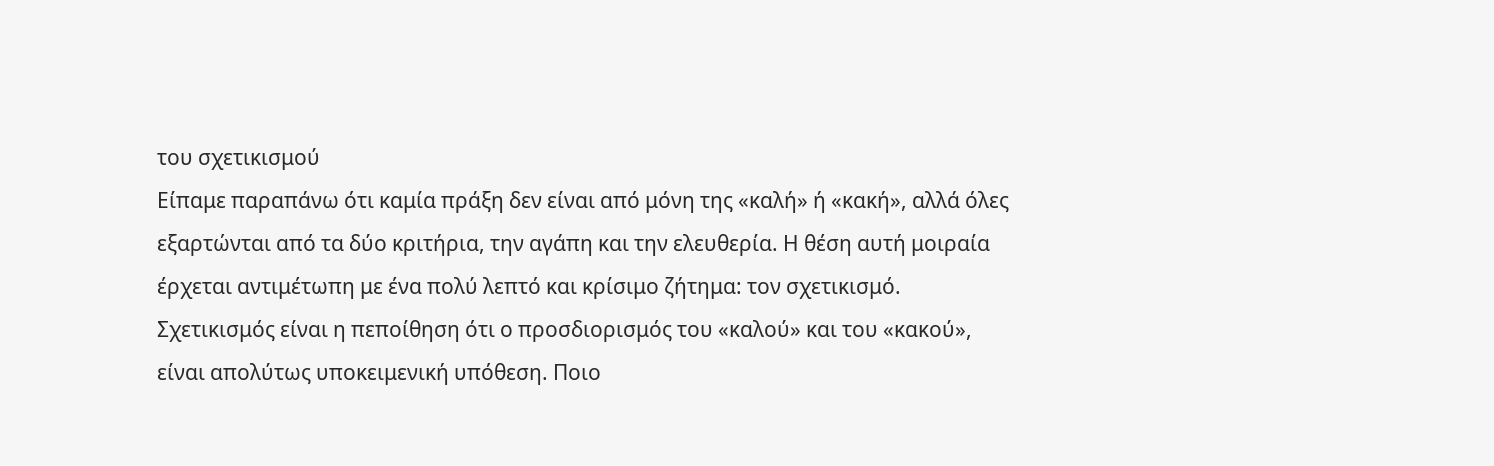του σχετικισμού
Είπαμε παραπάνω ότι καμία πράξη δεν είναι από μόνη της «καλή» ή «κακή», αλλά όλες εξαρτώνται από τα δύο κριτήρια, την αγάπη και την ελευθερία. Η θέση αυτή μοιραία έρχεται αντιμέτωπη με ένα πολύ λεπτό και κρίσιμο ζήτημα: τον σχετικισμό.
Σχετικισμός είναι η πεποίθηση ότι ο προσδιορισμός του «καλού» και του «κακού», είναι απολύτως υποκειμενική υπόθεση. Ποιο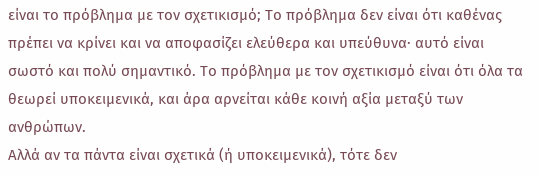είναι το πρόβλημα με τον σχετικισμό; Το πρόβλημα δεν είναι ότι καθένας πρέπει να κρίνει και να αποφασίζει ελεύθερα και υπεύθυνα· αυτό είναι σωστό και πολύ σημαντικό. Το πρόβλημα με τον σχετικισμό είναι ότι όλα τα θεωρεί υποκειμενικά, και άρα αρνείται κάθε κοινή αξία μεταξύ των ανθρώπων.
Αλλά αν τα πάντα είναι σχετικά (ή υποκειμενικά), τότε δεν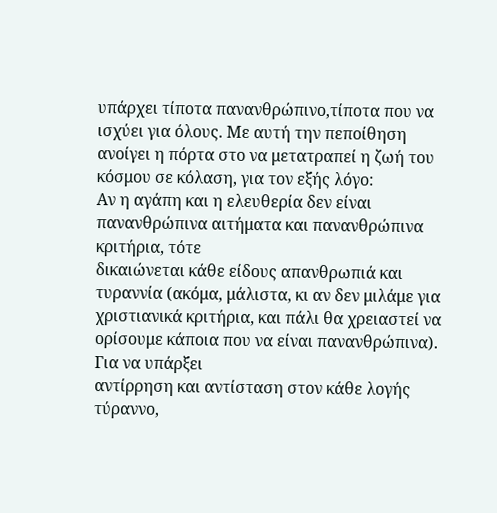υπάρχει τίποτα πανανθρώπινο,τίποτα που να ισχύει για όλους. Με αυτή την πεποίθηση ανοίγει η πόρτα στο να μετατραπεί η ζωή του κόσμου σε κόλαση, για τον εξής λόγο:
Αν η αγάπη και η ελευθερία δεν είναι πανανθρώπινα αιτήματα και πανανθρώπινα κριτήρια, τότε
δικαιώνεται κάθε είδους απανθρωπιά και τυραννία (ακόμα, μάλιστα, κι αν δεν μιλάμε για χριστιανικά κριτήρια, και πάλι θα χρειαστεί να ορίσουμε κάποια που να είναι πανανθρώπινα). Για να υπάρξει
αντίρρηση και αντίσταση στον κάθε λογής τύραννο,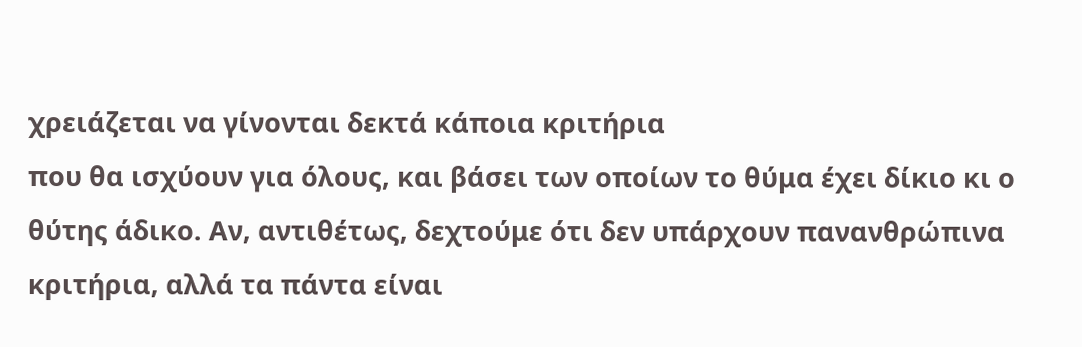χρειάζεται να γίνονται δεκτά κάποια κριτήρια
που θα ισχύουν για όλους, και βάσει των οποίων το θύμα έχει δίκιο κι ο θύτης άδικο. Αν, αντιθέτως, δεχτούμε ότι δεν υπάρχουν πανανθρώπινα κριτήρια, αλλά τα πάντα είναι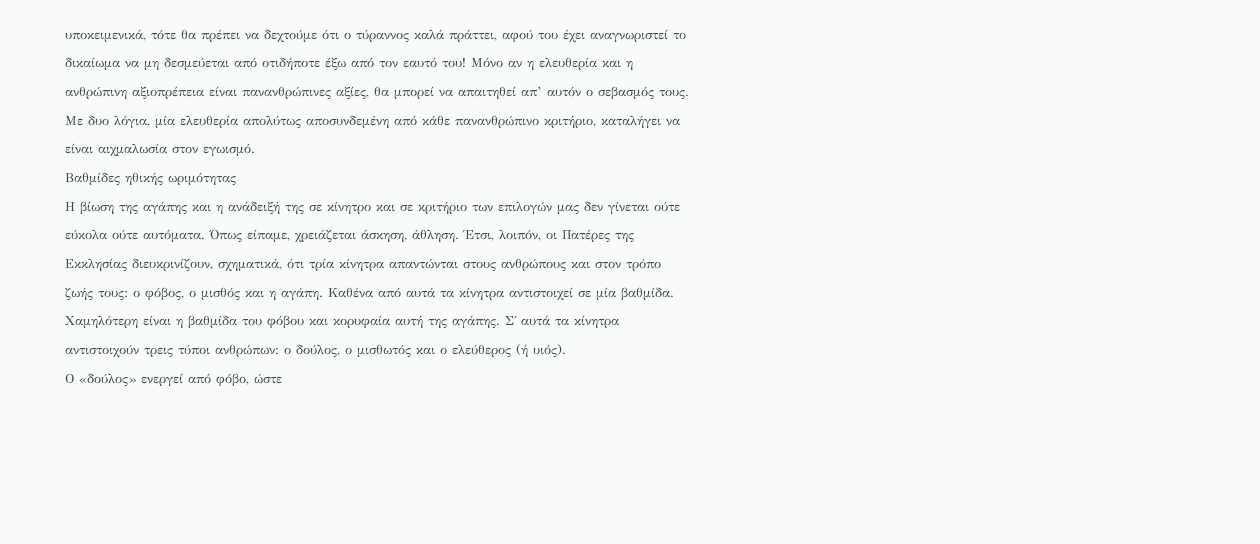υποκειμενικά, τότε θα πρέπει να δεχτούμε ότι ο τύραννος καλά πράττει, αφού του έχει αναγνωριστεί το δικαίωμα να μη δεσμεύεται από οτιδήποτε έξω από τον εαυτό του! Μόνο αν η ελευθερία και η ανθρώπινη αξιοπρέπεια είναι πανανθρώπινες αξίες, θα μπορεί να απαιτηθεί απ’ αυτόν ο σεβασμός τους.
Με δυο λόγια, μία ελευθερία απολύτως αποσυνδεμένη από κάθε πανανθρώπινο κριτήριο, καταλήγει να είναι αιχμαλωσία στον εγωισμό.
Βαθμίδες ηθικής ωριμότητας
Η βίωση της αγάπης και η ανάδειξή της σε κίνητρο και σε κριτήριο των επιλογών μας δεν γίνεται ούτε εύκολα ούτε αυτόματα. Όπως είπαμε, χρειάζεται άσκηση, άθληση. Έτσι, λοιπόν, οι Πατέρες της Εκκλησίας διευκρινίζουν, σχηματικά, ότι τρία κίνητρα απαντώνται στους ανθρώπους και στον τρόπο ζωής τους: ο φόβος, ο μισθός και η αγάπη. Καθένα από αυτά τα κίνητρα αντιστοιχεί σε μία βαθμίδα.
Χαμηλότερη είναι η βαθμίδα του φόβου και κορυφαία αυτή της αγάπης. Σ΄ αυτά τα κίνητρα αντιστοιχούν τρεις τύποι ανθρώπων: ο δούλος, ο μισθωτός και ο ελεύθερος (ή υιός).
Ο «δούλος» ενεργεί από φόβο, ώστε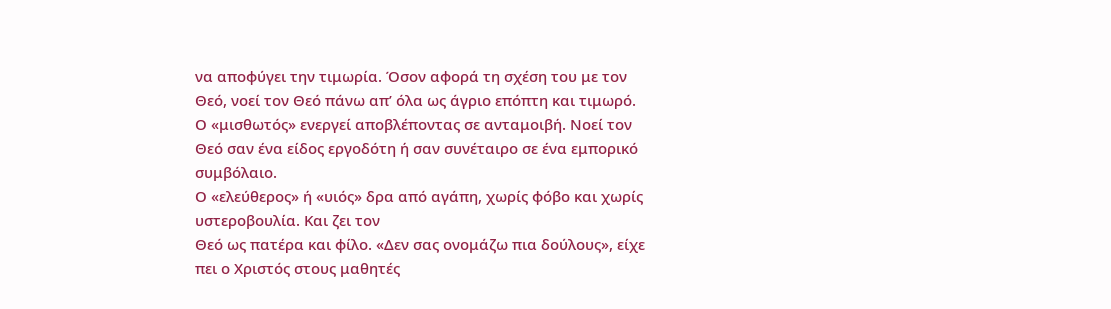να αποφύγει την τιμωρία. Όσον αφορά τη σχέση του με τον Θεό, νοεί τον Θεό πάνω απ’ όλα ως άγριο επόπτη και τιμωρό.
Ο «μισθωτός» ενεργεί αποβλέποντας σε ανταμοιβή. Νοεί τον Θεό σαν ένα είδος εργοδότη ή σαν συνέταιρο σε ένα εμπορικό συμβόλαιο.
Ο «ελεύθερος» ή «υιός» δρα από αγάπη, χωρίς φόβο και χωρίς υστεροβουλία. Και ζει τον
Θεό ως πατέρα και φίλο. «Δεν σας ονομάζω πια δούλους», είχε πει ο Χριστός στους μαθητές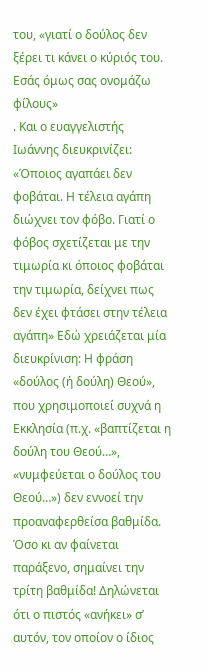του, «γιατί ο δούλος δεν ξέρει τι κάνει ο κύριός του. Εσάς όμως σας ονομάζω φίλους»
. Και ο ευαγγελιστής Ιωάννης διευκρινίζει: «Όποιος αγαπάει δεν φοβάται. Η τέλεια αγάπη διώχνει τον φόβο. Γιατί ο φόβος σχετίζεται με την τιμωρία κι όποιος φοβάται την τιμωρία, δείχνει πως δεν έχει φτάσει στην τέλεια αγάπη» Εδώ χρειάζεται μία διευκρίνιση: Η φράση «δούλος (ή δούλη) Θεού», που χρησιμοποιεί συχνά η Εκκλησία (π.χ. «βαπτίζεται η δούλη του Θεού…», «νυμφεύεται ο δούλος του Θεού…») δεν εννοεί την προαναφερθείσα βαθμίδα. Όσο κι αν φαίνεται παράξενο, σημαίνει την
τρίτη βαθμίδα! Δηλώνεται ότι ο πιστός «ανήκει» σ’ αυτόν, τον οποίον ο ίδιος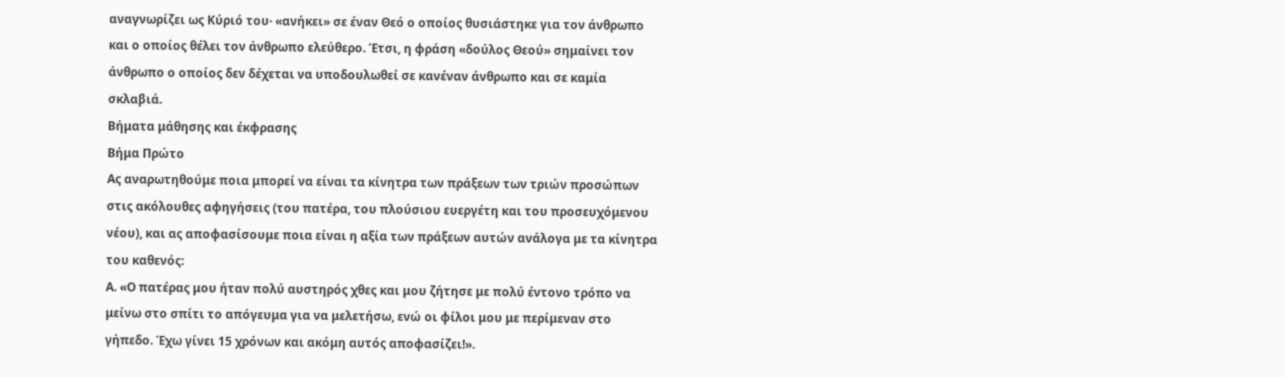αναγνωρίζει ως Κύριό του· «ανήκει» σε έναν Θεό ο οποίος θυσιάστηκε για τον άνθρωπο και ο οποίος θέλει τον άνθρωπο ελεύθερο. Έτσι, η φράση «δούλος Θεού» σημαίνει τον άνθρωπο ο οποίος δεν δέχεται να υποδουλωθεί σε κανέναν άνθρωπο και σε καμία σκλαβιά.
Βήματα μάθησης και έκφρασης
Βήμα Πρώτο
Ας αναρωτηθούμε ποια μπορεί να είναι τα κίνητρα των πράξεων των τριών προσώπων στις ακόλουθες αφηγήσεις (του πατέρα, του πλούσιου ευεργέτη και του προσευχόμενου νέου), και ας αποφασίσουμε ποια είναι η αξία των πράξεων αυτών ανάλογα με τα κίνητρα του καθενός:
Α. «Ο πατέρας μου ήταν πολύ αυστηρός χθες και μου ζήτησε με πολύ έντονο τρόπο να μείνω στο σπίτι το απόγευμα για να μελετήσω, ενώ οι φίλοι μου με περίμεναν στο γήπεδο. Έχω γίνει 15 χρόνων και ακόμη αυτός αποφασίζει!».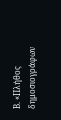Β. «Πλήθος δημοσιογράφων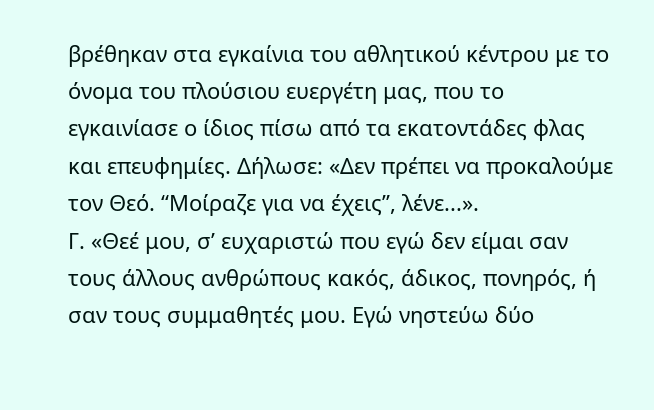βρέθηκαν στα εγκαίνια του αθλητικού κέντρου με το όνομα του πλούσιου ευεργέτη μας, που το εγκαινίασε ο ίδιος πίσω από τα εκατοντάδες φλας και επευφημίες. Δήλωσε: «Δεν πρέπει να προκαλούμε τον Θεό. “Μοίραζε για να έχεις”, λένε...».
Γ. «Θεέ μου, σ’ ευχαριστώ που εγώ δεν είμαι σαν τους άλλους ανθρώπους κακός, άδικος, πονηρός, ή σαν τους συμμαθητές μου. Εγώ νηστεύω δύο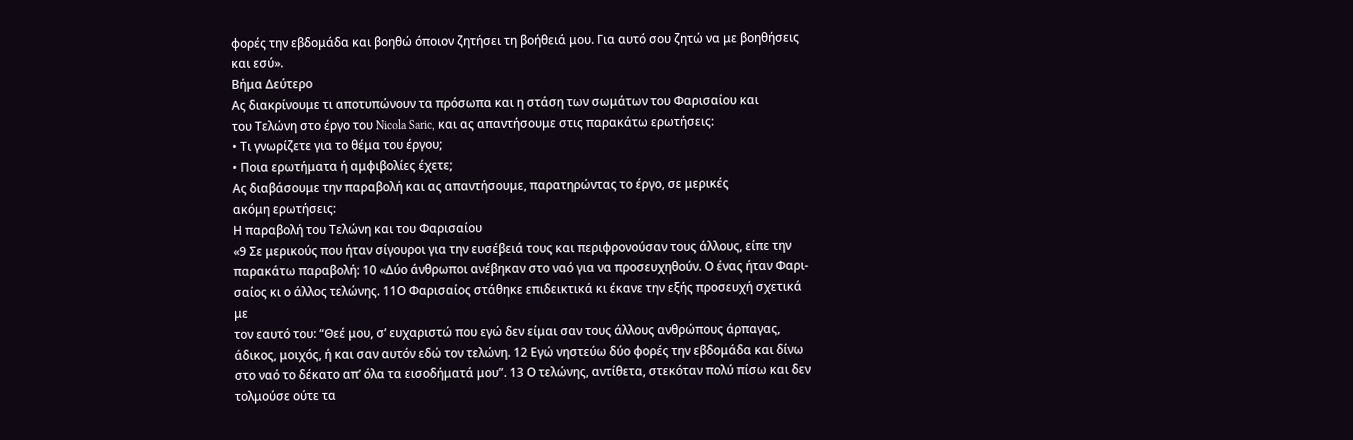φορές την εβδομάδα και βοηθώ όποιον ζητήσει τη βοήθειά μου. Για αυτό σου ζητώ να με βοηθήσεις και εσύ».
Βήμα Δεύτερο
Ας διακρίνουμε τι αποτυπώνουν τα πρόσωπα και η στάση των σωμάτων του Φαρισαίου και
του Τελώνη στο έργο του Nicola Saric, και ας απαντήσουμε στις παρακάτω ερωτήσεις:
• Τι γνωρίζετε για το θέμα του έργου;
• Ποια ερωτήματα ή αμφιβολίες έχετε;
Ας διαβάσουμε την παραβολή και ας απαντήσουμε, παρατηρώντας το έργο, σε μερικές
ακόμη ερωτήσεις:
Η παραβολή του Τελώνη και του Φαρισαίου
«9 Σε μερικούς που ήταν σίγουροι για την ευσέβειά τους και περιφρονούσαν τους άλλους, είπε την
παρακάτω παραβολή: 10 «Δύο άνθρωποι ανέβηκαν στο ναό για να προσευχηθούν. Ο ένας ήταν Φαρι-
σαίος κι ο άλλος τελώνης. 11Ο Φαρισαίος στάθηκε επιδεικτικά κι έκανε την εξής προσευχή σχετικά με
τον εαυτό του: “Θεέ μου, σ’ ευχαριστώ που εγώ δεν είμαι σαν τους άλλους ανθρώπους άρπαγας, άδικος, μοιχός, ή και σαν αυτόν εδώ τον τελώνη. 12 Εγώ νηστεύω δύο φορές την εβδομάδα και δίνω στο ναό το δέκατο απ’ όλα τα εισοδήματά μου”. 13 Ο τελώνης, αντίθετα, στεκόταν πολύ πίσω και δεν τολμούσε ούτε τα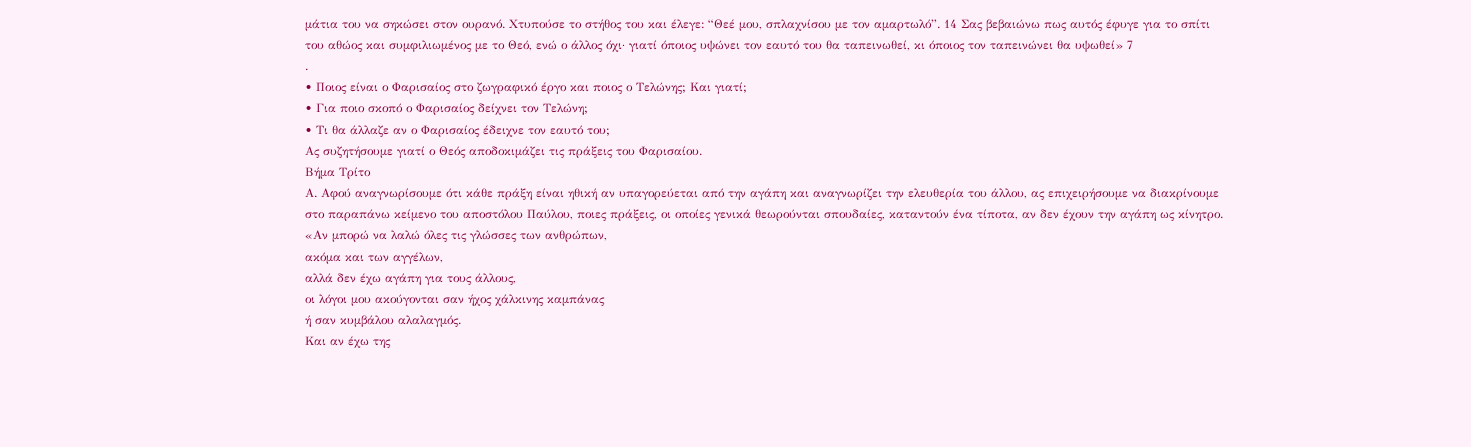μάτια του να σηκώσει στον ουρανό. Χτυπούσε το στήθος του και έλεγε: “Θεέ μου, σπλαχνίσου με τον αμαρτωλό”. 14 Σας βεβαιώνω πως αυτός έφυγε για το σπίτι του αθώος και συμφιλιωμένος με το Θεό, ενώ ο άλλος όχι· γιατί όποιος υψώνει τον εαυτό του θα ταπεινωθεί, κι όποιος τον ταπεινώνει θα υψωθεί» 7
.
• Ποιος είναι ο Φαρισαίος στο ζωγραφικό έργο και ποιος ο Τελώνης; Και γιατί;
• Για ποιο σκοπό ο Φαρισαίος δείχνει τον Τελώνη;
• Τι θα άλλαζε αν ο Φαρισαίος έδειχνε τον εαυτό του;
Ας συζητήσουμε γιατί ο Θεός αποδοκιμάζει τις πράξεις του Φαρισαίου.
Βήμα Τρίτο
Α. Αφού αναγνωρίσουμε ότι κάθε πράξη είναι ηθική αν υπαγορεύεται από την αγάπη και αναγνωρίζει την ελευθερία του άλλου, ας επιχειρήσουμε να διακρίνουμε στο παραπάνω κείμενο του αποστόλου Παύλου, ποιες πράξεις, οι οποίες γενικά θεωρούνται σπουδαίες, καταντούν ένα τίποτα, αν δεν έχουν την αγάπη ως κίνητρο.
«Αν μπορώ να λαλώ όλες τις γλώσσες των ανθρώπων,
ακόμα και των αγγέλων,
αλλά δεν έχω αγάπη για τους άλλους,
οι λόγοι μου ακούγονται σαν ήχος χάλκινης καμπάνας
ή σαν κυμβάλου αλαλαγμός.
Και αν έχω της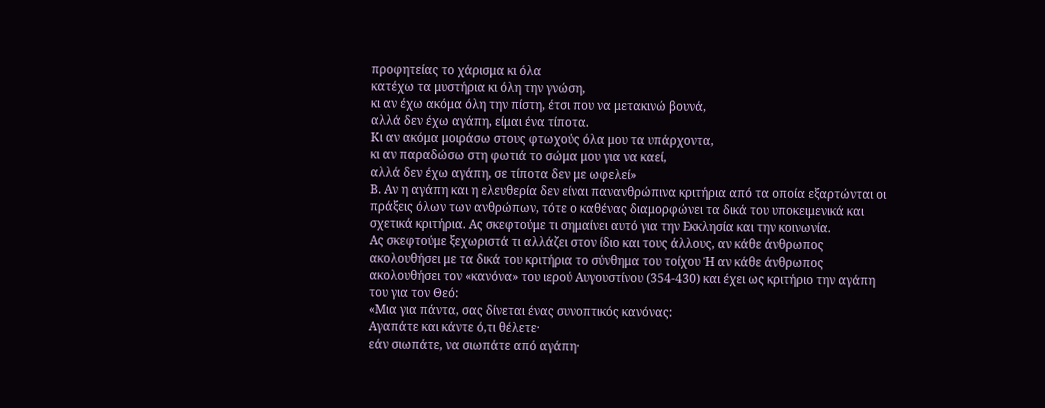προφητείας το χάρισμα κι όλα
κατέχω τα μυστήρια κι όλη την γνώση,
κι αν έχω ακόμα όλη την πίστη, έτσι που να μετακινώ βουνά,
αλλά δεν έχω αγάπη, είμαι ένα τίποτα.
Κι αν ακόμα μοιράσω στους φτωχούς όλα μου τα υπάρχοντα,
κι αν παραδώσω στη φωτιά το σώμα μου για να καεί,
αλλά δεν έχω αγάπη, σε τίποτα δεν με ωφελεί»
Β. Αν η αγάπη και η ελευθερία δεν είναι πανανθρώπινα κριτήρια από τα οποία εξαρτώνται οι πράξεις όλων των ανθρώπων, τότε ο καθένας διαμορφώνει τα δικά του υποκειμενικά και σχετικά κριτήρια. Ας σκεφτούμε τι σημαίνει αυτό για την Εκκλησία και την κοινωνία.
Ας σκεφτούμε ξεχωριστά τι αλλάζει στον ίδιο και τους άλλους, αν κάθε άνθρωπος ακολουθήσει με τα δικά του κριτήρια το σύνθημα του τοίχου Ή αν κάθε άνθρωπος ακολουθήσει τον «κανόνα» του ιερού Αυγουστίνου (354-430) και έχει ως κριτήριο την αγάπη του για τον Θεό:
«Μια για πάντα, σας δίνεται ένας συνοπτικός κανόνας:
Αγαπάτε και κάντε ό,τι θέλετε·
εάν σιωπάτε, να σιωπάτε από αγάπη·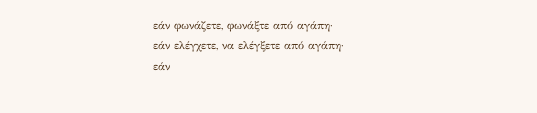εάν φωνάζετε, φωνάξτε από αγάπη·
εάν ελέγχετε, να ελέγξετε από αγάπη·
εάν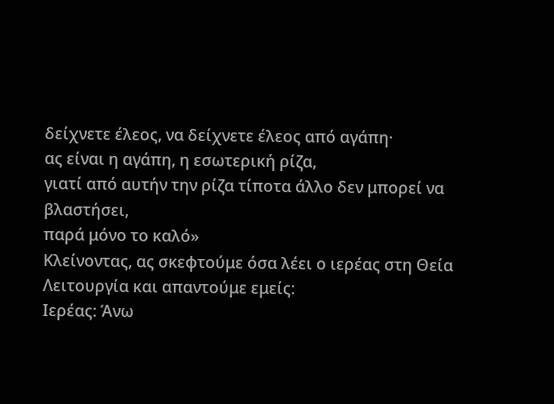δείχνετε έλεος, να δείχνετε έλεος από αγάπη·
ας είναι η αγάπη, η εσωτερική ρίζα,
γιατί από αυτήν την ρίζα τίποτα άλλο δεν μπορεί να βλαστήσει,
παρά μόνο το καλό»
Κλείνοντας, ας σκεφτούμε όσα λέει ο ιερέας στη Θεία Λειτουργία και απαντούμε εμείς:
Ιερέας: Άνω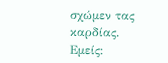σχώμεν τας καρδίας.
Εμείς: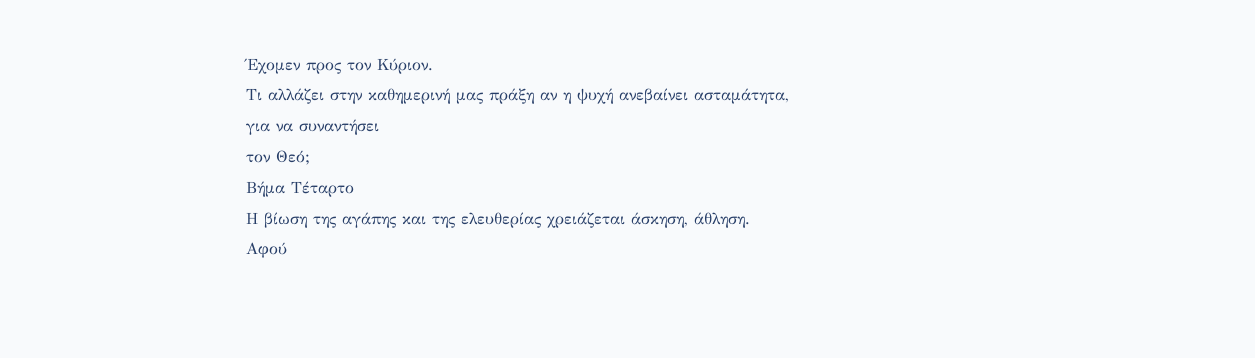Έχομεν προς τον Κύριον.
Τι αλλάζει στην καθημερινή μας πράξη αν η ψυχή ανεβαίνει ασταμάτητα, για να συναντήσει
τον Θεό;
Βήμα Τέταρτο
Η βίωση της αγάπης και της ελευθερίας χρειάζεται άσκηση, άθληση. Αφού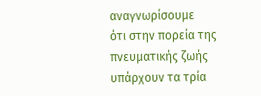αναγνωρίσουμε
ότι στην πορεία της πνευματικής ζωής υπάρχουν τα τρία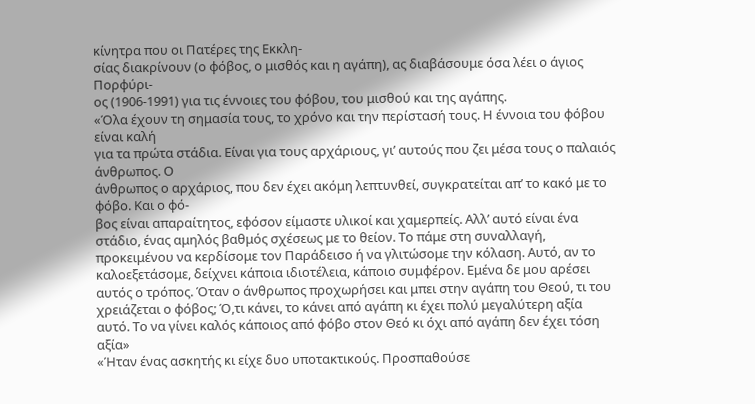κίνητρα που οι Πατέρες της Εκκλη-
σίας διακρίνουν (ο φόβος, ο μισθός και η αγάπη), ας διαβάσουμε όσα λέει ο άγιος Πορφύρι-
ος (1906-1991) για τις έννοιες του φόβου, του μισθού και της αγάπης.
«Όλα έχουν τη σημασία τους, το χρόνο και την περίστασή τους. Η έννοια του φόβου είναι καλή
για τα πρώτα στάδια. Είναι για τους αρχάριους, γι’ αυτούς που ζει μέσα τους ο παλαιός άνθρωπος. Ο
άνθρωπος ο αρχάριος, που δεν έχει ακόμη λεπτυνθεί, συγκρατείται απ’ το κακό με το φόβο. Και ο φό-
βος είναι απαραίτητος, εφόσον είμαστε υλικοί και χαμερπείς. Αλλ’ αυτό είναι ένα στάδιο, ένας αμηλός βαθμός σχέσεως με το θείον. Το πάμε στη συναλλαγή, προκειμένου να κερδίσομε τον Παράδεισο ή να γλιτώσομε την κόλαση. Αυτό, αν το καλοεξετάσομε, δείχνει κάποια ιδιοτέλεια, κάποιο συμφέρον. Εμένα δε μου αρέσει αυτός ο τρόπος. Όταν ο άνθρωπος προχωρήσει και μπει στην αγάπη του Θεού, τι του χρειάζεται ο φόβος; Ό,τι κάνει, το κάνει από αγάπη κι έχει πολύ μεγαλύτερη αξία αυτό. Το να γίνει καλός κάποιος από φόβο στον Θεό κι όχι από αγάπη δεν έχει τόση αξία»
«Ήταν ένας ασκητής κι είχε δυο υποτακτικούς. Προσπαθούσε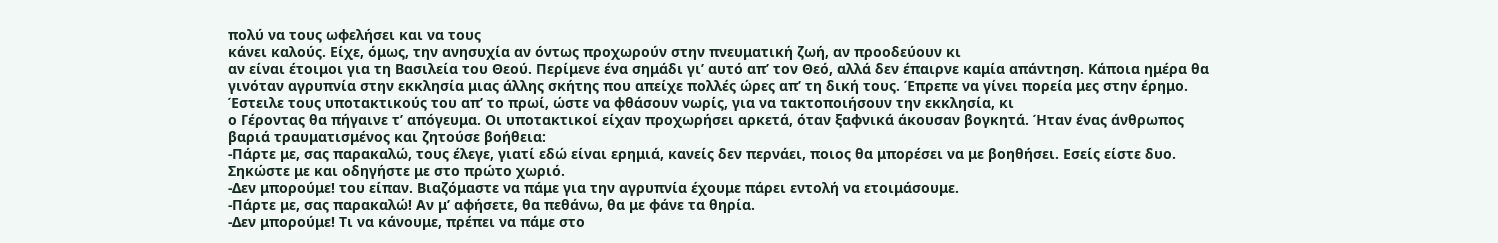πολύ να τους ωφελήσει και να τους
κάνει καλούς. Είχε, όμως, την ανησυχία αν όντως προχωρούν στην πνευματική ζωή, αν προοδεύουν κι
αν είναι έτοιμοι για τη Βασιλεία του Θεού. Περίμενε ένα σημάδι γι’ αυτό απ’ τον Θεό, αλλά δεν έπαιρνε καμία απάντηση. Κάποια ημέρα θα γινόταν αγρυπνία στην εκκλησία μιας άλλης σκήτης που απείχε πολλές ώρες απ’ τη δική τους. Έπρεπε να γίνει πορεία μες στην έρημο. Έστειλε τους υποτακτικούς του απ’ το πρωί, ώστε να φθάσουν νωρίς, για να τακτοποιήσουν την εκκλησία, κι
ο Γέροντας θα πήγαινε τ’ απόγευμα. Οι υποτακτικοί είχαν προχωρήσει αρκετά, όταν ξαφνικά άκουσαν βογκητά. Ήταν ένας άνθρωπος βαριά τραυματισμένος και ζητούσε βοήθεια:
-Πάρτε με, σας παρακαλώ, τους έλεγε, γιατί εδώ είναι ερημιά, κανείς δεν περνάει, ποιος θα μπορέσει να με βοηθήσει. Εσείς είστε δυο.
Σηκώστε με και οδηγήστε με στο πρώτο χωριό.
-Δεν μπορούμε! του είπαν. Βιαζόμαστε να πάμε για την αγρυπνία έχουμε πάρει εντολή να ετοιμάσουμε.
-Πάρτε με, σας παρακαλώ! Αν μ’ αφήσετε, θα πεθάνω, θα με φάνε τα θηρία.
-Δεν μπορούμε! Τι να κάνουμε, πρέπει να πάμε στο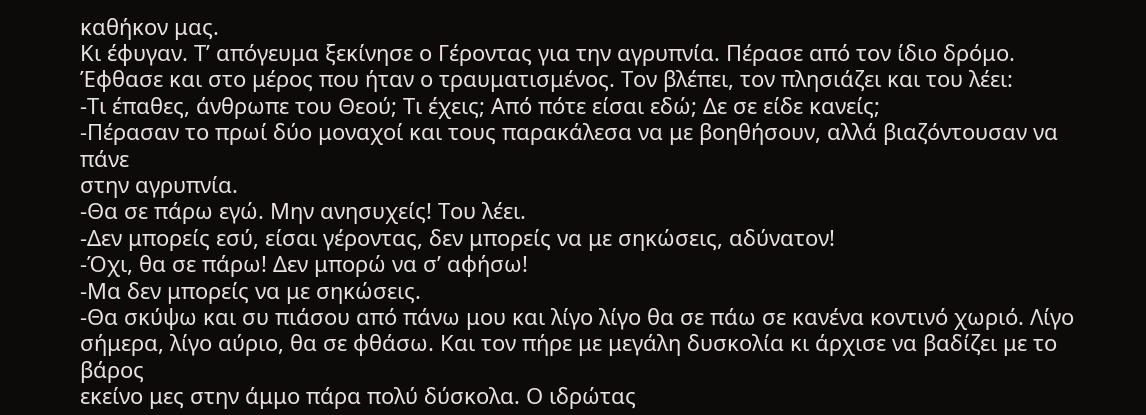καθήκον μας.
Κι έφυγαν. Τ’ απόγευμα ξεκίνησε ο Γέροντας για την αγρυπνία. Πέρασε από τον ίδιο δρόμο. Έφθασε και στο μέρος που ήταν ο τραυματισμένος. Τον βλέπει, τον πλησιάζει και του λέει:
-Τι έπαθες, άνθρωπε του Θεού; Τι έχεις; Από πότε είσαι εδώ; Δε σε είδε κανείς;
-Πέρασαν το πρωί δύο μοναχοί και τους παρακάλεσα να με βοηθήσουν, αλλά βιαζόντουσαν να πάνε
στην αγρυπνία.
-Θα σε πάρω εγώ. Μην ανησυχείς! Του λέει.
-Δεν μπορείς εσύ, είσαι γέροντας, δεν μπορείς να με σηκώσεις, αδύνατον!
-Όχι, θα σε πάρω! Δεν μπορώ να σ’ αφήσω!
-Μα δεν μπορείς να με σηκώσεις.
-Θα σκύψω και συ πιάσου από πάνω μου και λίγο λίγο θα σε πάω σε κανένα κοντινό χωριό. Λίγο
σήμερα, λίγο αύριο, θα σε φθάσω. Και τον πήρε με μεγάλη δυσκολία κι άρχισε να βαδίζει με το βάρος
εκείνο μες στην άμμο πάρα πολύ δύσκολα. Ο ιδρώτας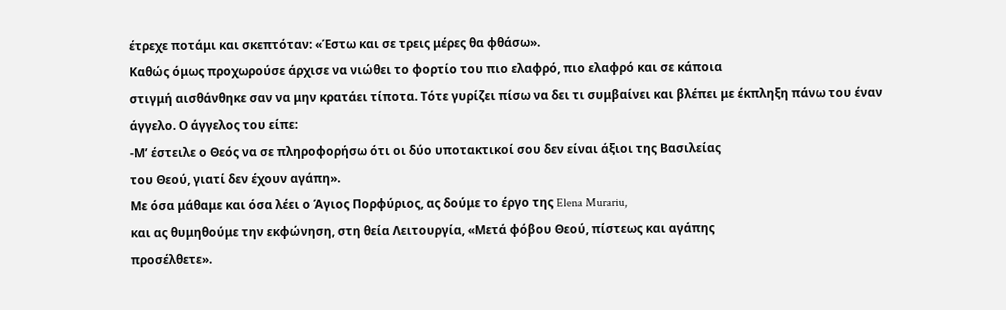έτρεχε ποτάμι και σκεπτόταν: «Έστω και σε τρεις μέρες θα φθάσω».
Καθώς όμως προχωρούσε άρχισε να νιώθει το φορτίο του πιο ελαφρό, πιο ελαφρό και σε κάποια
στιγμή αισθάνθηκε σαν να μην κρατάει τίποτα. Τότε γυρίζει πίσω να δει τι συμβαίνει και βλέπει με έκπληξη πάνω του έναν άγγελο. Ο άγγελος του είπε:
-Μ’ έστειλε ο Θεός να σε πληροφορήσω ότι οι δύο υποτακτικοί σου δεν είναι άξιοι της Βασιλείας
του Θεού, γιατί δεν έχουν αγάπη».
Με όσα μάθαμε και όσα λέει ο Άγιος Πορφύριος, ας δούμε το έργο της Elena Murariu,
και ας θυμηθούμε την εκφώνηση, στη θεία Λειτουργία, «Μετά φόβου Θεού, πίστεως και αγάπης
προσέλθετε».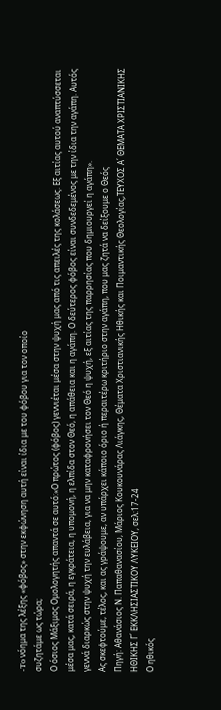-To νόημα της λέξης «φόβος» στην εκφώνηση αυτή είναι ίδια με του φόβου για τον οποίο
συζητάμε ως τώρα;
Ο όσιος Μάξιμος Ομολογητής απαντά σε αυτό:«Ο πρώτος (φόβος) γεννιέται μέσα στην ψυχή μας από τις απειλές της κολάσεως. Εξ αιτίας αυτού αναπτύσσεται μέσα μας, κατά σειρά, η εγκράτεια, η υπομονή, η ελπίδα στον Θεό, η απάθεια και η αγάπη. Ο δεύτερος φόβος είναι συνδεδεμένος με την ίδια την αγάπη. Αυτός γεννά διαρκώς στην ψυχή την ευλάβεια, για να μην καταφρονήσει τον Θεό η ψυχή, εξ αιτίας της παρρησίας που δημιουργεί η αγάπη».
Ας σκεφτούμε, τέλος, και ας γράψουμε, αν υπάρχει κάποιο όριο ή περαιτέρω κριτήριο στην αγάπη, που μας ζητά να δείξουμε ο Θεός
Πηγή: Αθανάσιος Ν. Παπαθανασίου, Μάριος Κουκουνάρας Λιάγκης, Θέματα Χριστιανικής Ηθικής και Ποιμαντικής Θεολογίας,ΤΕΥΧΟΣ Α΄ ΘΕΜΑΤΑ ΧΡΙΣΤΙΑΝΙΚΗΣ ΗΘΙΚΗΣ Γ΄ ΕΚΚΛΗΣΙΑΣΤΙΚΟΥ ΛΥΚΕΙΟΥ, σελ:17-24
Ο ηθικός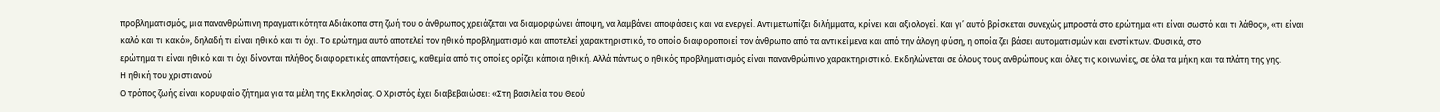προβληματισμός, μια πανανθρώπινη πραγματικότητα Αδιάκοπα στη ζωή του ο άνθρωπος χρειάζεται να διαμορφώνει άποψη, να λαμβάνει αποφάσεις και να ενεργεί. Αντιμετωπίζει διλήμματα, κρίνει και αξιολογεί. Και γι’ αυτό βρίσκεται συνεχώς μπροστά στο ερώτημα «τι είναι σωστό και τι λάθος», «τι είναι καλό και τι κακό», δηλαδή τι είναι ηθικό και τι όχι. Το ερώτημα αυτό αποτελεί τον ηθικό προβληματισμό και αποτελεί χαρακτηριστικό, το οποίο διαφοροποιεί τον άνθρωπο από τα αντικείμενα και από την άλογη φύση, η οποία ζει βάσει αυτοματισμών και ενστίκτων. Φυσικά, στο
ερώτημα τι είναι ηθικό και τι όχι δίνονται πλήθος διαφορετικές απαντήσεις, καθεμία από τις οποίες ορίζει κάποια ηθική. Αλλά πάντως ο ηθικός προβληματισμός είναι πανανθρώπινο χαρακτηριστικό. Εκδηλώνεται σε όλους τους ανθρώπους και όλες τις κοινωνίες, σε όλα τα μήκη και τα πλάτη της γης.
Η ηθική του χριστιανού
Ο τρόπος ζωής είναι κορυφαίο ζήτημα για τα μέλη της Εκκλησίας. Ο Χριστός έχει διαβεβαιώσει: «Στη βασιλεία του Θεού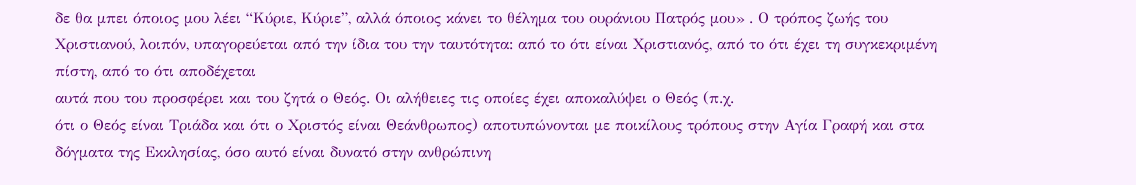δε θα μπει όποιος μου λέει “Κύριε, Κύριε”, αλλά όποιος κάνει το θέλημα του ουράνιου Πατρός μου» . Ο τρόπος ζωής του Χριστιανού, λοιπόν, υπαγορεύεται από την ίδια του την ταυτότητα: από το ότι είναι Χριστιανός, από το ότι έχει τη συγκεκριμένη πίστη, από το ότι αποδέχεται
αυτά που του προσφέρει και του ζητά ο Θεός. Οι αλήθειες τις οποίες έχει αποκαλύψει ο Θεός (π.χ.
ότι ο Θεός είναι Τριάδα και ότι ο Χριστός είναι Θεάνθρωπος) αποτυπώνονται με ποικίλους τρόπους στην Αγία Γραφή και στα δόγματα της Εκκλησίας, όσο αυτό είναι δυνατό στην ανθρώπινη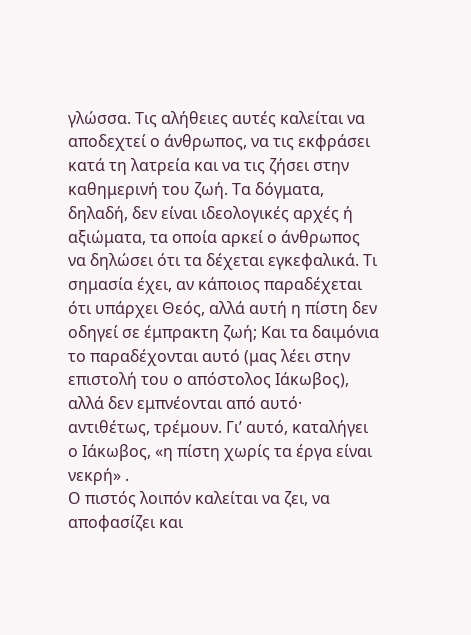γλώσσα. Τις αλήθειες αυτές καλείται να αποδεχτεί ο άνθρωπος, να τις εκφράσει κατά τη λατρεία και να τις ζήσει στην καθημερινή του ζωή. Τα δόγματα, δηλαδή, δεν είναι ιδεολογικές αρχές ή αξιώματα, τα οποία αρκεί ο άνθρωπος να δηλώσει ότι τα δέχεται εγκεφαλικά. Τι σημασία έχει, αν κάποιος παραδέχεται ότι υπάρχει Θεός, αλλά αυτή η πίστη δεν οδηγεί σε έμπρακτη ζωή; Και τα δαιμόνια το παραδέχονται αυτό (μας λέει στην επιστολή του ο απόστολος Ιάκωβος), αλλά δεν εμπνέονται από αυτό· αντιθέτως, τρέμουν. Γι’ αυτό, καταλήγει ο Ιάκωβος, «η πίστη χωρίς τα έργα είναι νεκρή» .
Ο πιστός λοιπόν καλείται να ζει, να αποφασίζει και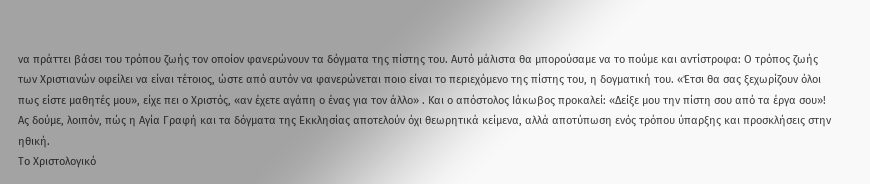να πράττει βάσει του τρόπου ζωής τον οποίον φανερώνουν τα δόγματα της πίστης του. Αυτό μάλιστα θα μπορούσαμε να το πούμε και αντίστροφα: Ο τρόπος ζωής των Χριστιανών οφείλει να είναι τέτοιος, ώστε από αυτόν να φανερώνεται ποιο είναι το περιεχόμενο της πίστης του, η δογματική του. «Έτσι θα σας ξεχωρίζουν όλοι πως είστε μαθητές μου», είχε πει ο Χριστός, «αν έχετε αγάπη ο ένας για τον άλλο» . Και ο απόστολος Ιάκωβος προκαλεί: «Δείξε μου την πίστη σου από τα έργα σου»! Ας δούμε, λοιπόν, πώς η Αγία Γραφή και τα δόγματα της Εκκλησίας αποτελούν όχι θεωρητικά κείμενα, αλλά αποτύπωση ενός τρόπου ύπαρξης και προσκλήσεις στην ηθική.
Το Χριστολογικό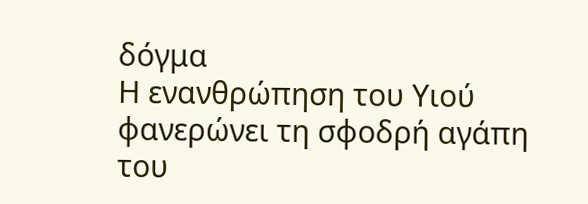δόγμα
Η ενανθρώπηση του Υιού φανερώνει τη σφοδρή αγάπη του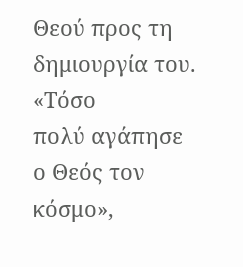Θεού προς τη δημιουργία του. «Τόσο
πολύ αγάπησε ο Θεός τον κόσμο»,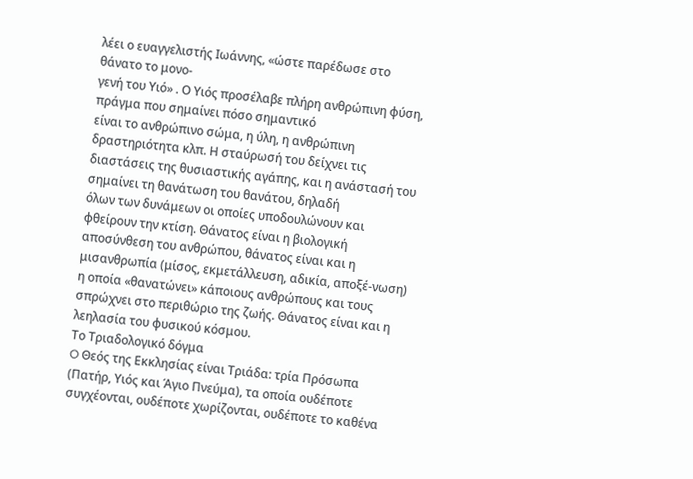λέει ο ευαγγελιστής Ιωάννης, «ώστε παρέδωσε στο θάνατο το μονο-
γενή του Υιό» . Ο Υιός προσέλαβε πλήρη ανθρώπινη φύση, πράγμα που σημαίνει πόσο σημαντικό
είναι το ανθρώπινο σώμα, η ύλη, η ανθρώπινη δραστηριότητα κλπ. Η σταύρωσή του δείχνει τις διαστάσεις της θυσιαστικής αγάπης, και η ανάστασή του σημαίνει τη θανάτωση του θανάτου, δηλαδή
όλων των δυνάμεων οι οποίες υποδουλώνουν και φθείρουν την κτίση. Θάνατος είναι η βιολογική
αποσύνθεση του ανθρώπου, θάνατος είναι και η μισανθρωπία (μίσος, εκμετάλλευση, αδικία, αποξέ-νωση) η οποία «θανατώνει» κάποιους ανθρώπους και τους σπρώχνει στο περιθώριο της ζωής. Θάνατος είναι και η λεηλασία του φυσικού κόσμου.
Το Τριαδολογικό δόγμα
O Θεός της Εκκλησίας είναι Τριάδα: τρία Πρόσωπα (Πατήρ, Υιός και Άγιο Πνεύμα), τα οποία ουδέποτε συγχέονται, ουδέποτε χωρίζονται, ουδέποτε το καθένα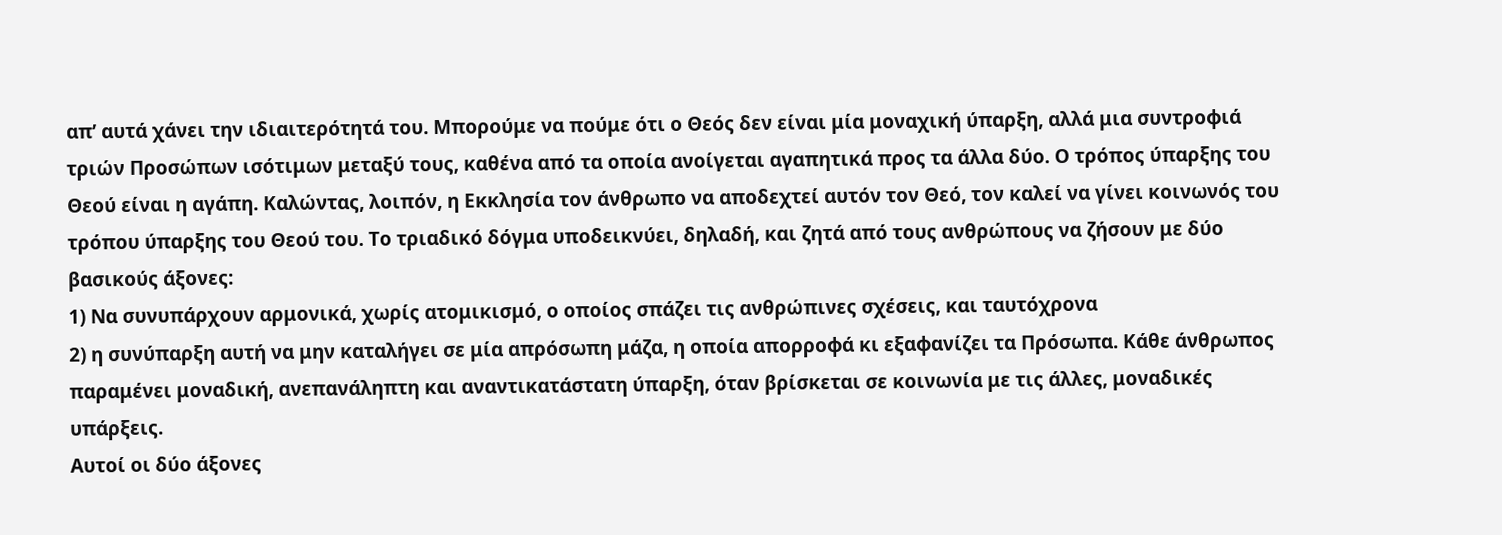απ’ αυτά χάνει την ιδιαιτερότητά του. Μπορούμε να πούμε ότι ο Θεός δεν είναι μία μοναχική ύπαρξη, αλλά μια συντροφιά τριών Προσώπων ισότιμων μεταξύ τους, καθένα από τα οποία ανοίγεται αγαπητικά προς τα άλλα δύο. Ο τρόπος ύπαρξης του Θεού είναι η αγάπη. Καλώντας, λοιπόν, η Εκκλησία τον άνθρωπο να αποδεχτεί αυτόν τον Θεό, τον καλεί να γίνει κοινωνός του τρόπου ύπαρξης του Θεού του. Το τριαδικό δόγμα υποδεικνύει, δηλαδή, και ζητά από τους ανθρώπους να ζήσουν με δύο βασικούς άξονες:
1) Να συνυπάρχουν αρμονικά, χωρίς ατομικισμό, ο οποίος σπάζει τις ανθρώπινες σχέσεις, και ταυτόχρονα
2) η συνύπαρξη αυτή να μην καταλήγει σε μία απρόσωπη μάζα, η οποία απορροφά κι εξαφανίζει τα Πρόσωπα. Κάθε άνθρωπος παραμένει μοναδική, ανεπανάληπτη και αναντικατάστατη ύπαρξη, όταν βρίσκεται σε κοινωνία με τις άλλες, μοναδικές υπάρξεις.
Αυτοί οι δύο άξονες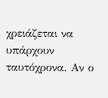χρειάζεται να υπάρχουν ταυτόχρονα. Αν ο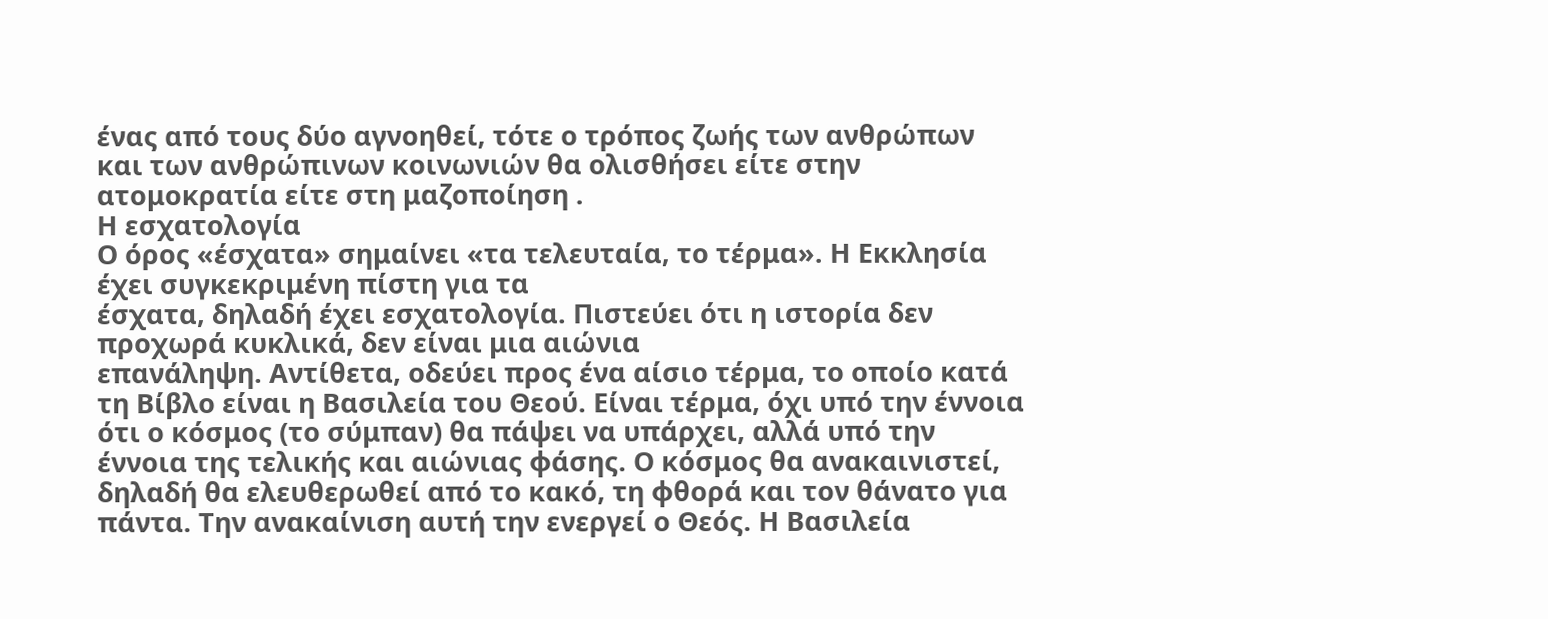ένας από τους δύο αγνοηθεί, τότε ο τρόπος ζωής των ανθρώπων και των ανθρώπινων κοινωνιών θα ολισθήσει είτε στην ατομοκρατία είτε στη μαζοποίηση .
Η εσχατολογία
Ο όρος «έσχατα» σημαίνει «τα τελευταία, το τέρμα». Η Εκκλησία έχει συγκεκριμένη πίστη για τα
έσχατα, δηλαδή έχει εσχατολογία. Πιστεύει ότι η ιστορία δεν προχωρά κυκλικά, δεν είναι μια αιώνια
επανάληψη. Αντίθετα, οδεύει προς ένα αίσιο τέρμα, το οποίο κατά τη Βίβλο είναι η Βασιλεία του Θεού. Είναι τέρμα, όχι υπό την έννοια ότι ο κόσμος (το σύμπαν) θα πάψει να υπάρχει, αλλά υπό την έννοια της τελικής και αιώνιας φάσης. Ο κόσμος θα ανακαινιστεί, δηλαδή θα ελευθερωθεί από το κακό, τη φθορά και τον θάνατο για πάντα. Την ανακαίνιση αυτή την ενεργεί ο Θεός. Η Βασιλεία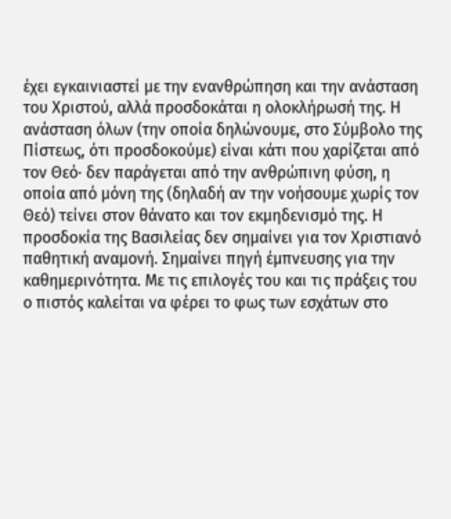έχει εγκαινιαστεί με την ενανθρώπηση και την ανάσταση του Χριστού, αλλά προσδοκάται η ολοκλήρωσή της. Η ανάσταση όλων (την οποία δηλώνουμε, στο Σύμβολο της Πίστεως, ότι προσδοκούμε) είναι κάτι που χαρίζεται από τον Θεό· δεν παράγεται από την ανθρώπινη φύση, η οποία από μόνη της (δηλαδή αν την νοήσουμε χωρίς τον Θεό) τείνει στον θάνατο και τον εκμηδενισμό της. Η προσδοκία της Βασιλείας δεν σημαίνει για τον Χριστιανό παθητική αναμονή. Σημαίνει πηγή έμπνευσης για την καθημερινότητα. Με τις επιλογές του και τις πράξεις του ο πιστός καλείται να φέρει το φως των εσχάτων στο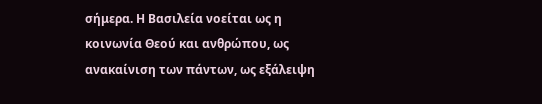σήμερα. Η Βασιλεία νοείται ως η κοινωνία Θεού και ανθρώπου, ως ανακαίνιση των πάντων, ως εξάλειψη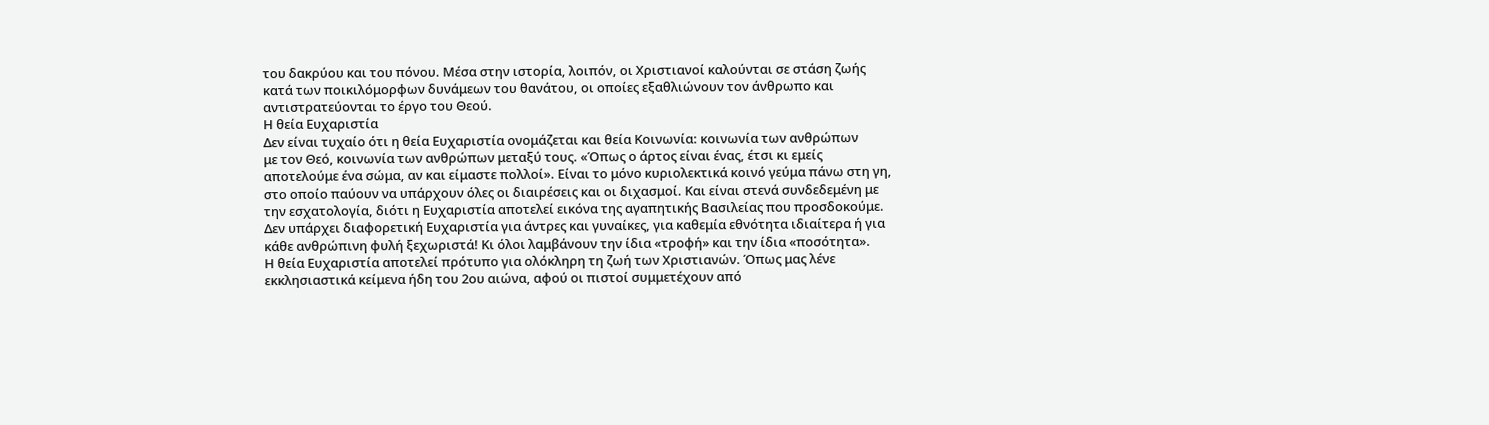του δακρύου και του πόνου. Μέσα στην ιστορία, λοιπόν, οι Χριστιανοί καλούνται σε στάση ζωής κατά των ποικιλόμορφων δυνάμεων του θανάτου, οι οποίες εξαθλιώνουν τον άνθρωπο και αντιστρατεύονται το έργο του Θεού.
Η θεία Ευχαριστία
Δεν είναι τυχαίο ότι η θεία Ευχαριστία ονομάζεται και θεία Κοινωνία: κοινωνία των ανθρώπων
με τον Θεό, κοινωνία των ανθρώπων μεταξύ τους. «Όπως ο άρτος είναι ένας, έτσι κι εμείς αποτελούμε ένα σώμα, αν και είμαστε πολλοί». Είναι το μόνο κυριολεκτικά κοινό γεύμα πάνω στη γη, στο οποίο παύουν να υπάρχουν όλες οι διαιρέσεις και οι διχασμοί. Και είναι στενά συνδεδεμένη με την εσχατολογία, διότι η Ευχαριστία αποτελεί εικόνα της αγαπητικής Βασιλείας που προσδοκούμε. Δεν υπάρχει διαφορετική Ευχαριστία για άντρες και γυναίκες, για καθεμία εθνότητα ιδιαίτερα ή για κάθε ανθρώπινη φυλή ξεχωριστά! Κι όλοι λαμβάνουν την ίδια «τροφή» και την ίδια «ποσότητα».
Η θεία Ευχαριστία αποτελεί πρότυπο για ολόκληρη τη ζωή των Χριστιανών. Όπως μας λένε εκκλησιαστικά κείμενα ήδη του 2ου αιώνα, αφού οι πιστοί συμμετέχουν από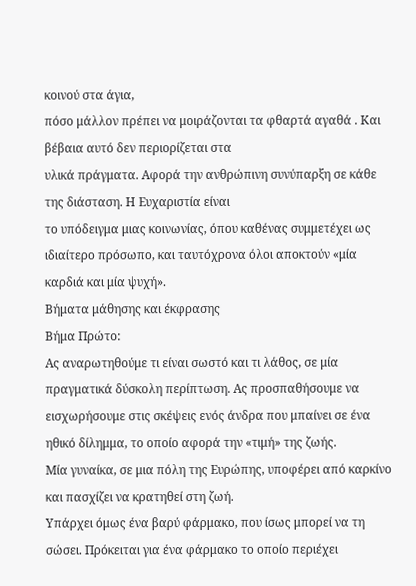κοινού στα άγια,
πόσο μάλλον πρέπει να μοιράζονται τα φθαρτά αγαθά . Και βέβαια αυτό δεν περιορίζεται στα
υλικά πράγματα. Αφορά την ανθρώπινη συνύπαρξη σε κάθε της διάσταση. Η Ευχαριστία είναι
το υπόδειγμα μιας κοινωνίας, όπου καθένας συμμετέχει ως ιδιαίτερο πρόσωπο, και ταυτόχρονα όλοι αποκτούν «μία καρδιά και μία ψυχή».
Βήματα μάθησης και έκφρασης
Βήμα Πρώτο:
Ας αναρωτηθούμε τι είναι σωστό και τι λάθος, σε μία πραγματικά δύσκολη περίπτωση. Ας προσπαθήσουμε να εισχωρήσουμε στις σκέψεις ενός άνδρα που μπαίνει σε ένα ηθικό δίλημμα, το οποίο αφορά την «τιμή» της ζωής.
Μία γυναίκα, σε μια πόλη της Ευρώπης, υποφέρει από καρκίνο και πασχίζει να κρατηθεί στη ζωή.
Υπάρχει όμως ένα βαρύ φάρμακο, που ίσως μπορεί να τη σώσει. Πρόκειται για ένα φάρμακο το οποίο περιέχει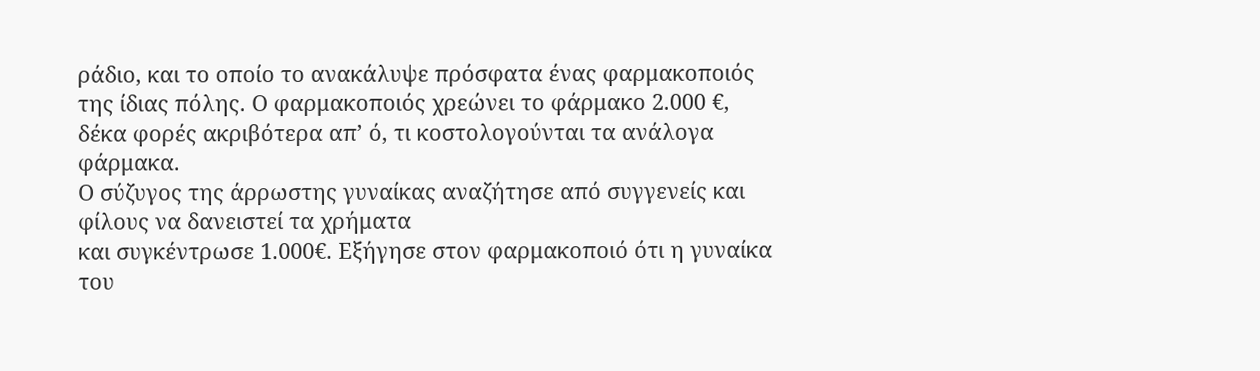ράδιο, και το οποίο το ανακάλυψε πρόσφατα ένας φαρμακοποιός της ίδιας πόλης. Ο φαρμακοποιός χρεώνει το φάρμακο 2.000 €, δέκα φορές ακριβότερα απ’ ό, τι κοστολογούνται τα ανάλογα φάρμακα.
Ο σύζυγος της άρρωστης γυναίκας αναζήτησε από συγγενείς και φίλους να δανειστεί τα χρήματα
και συγκέντρωσε 1.000€. Εξήγησε στον φαρμακοποιό ότι η γυναίκα του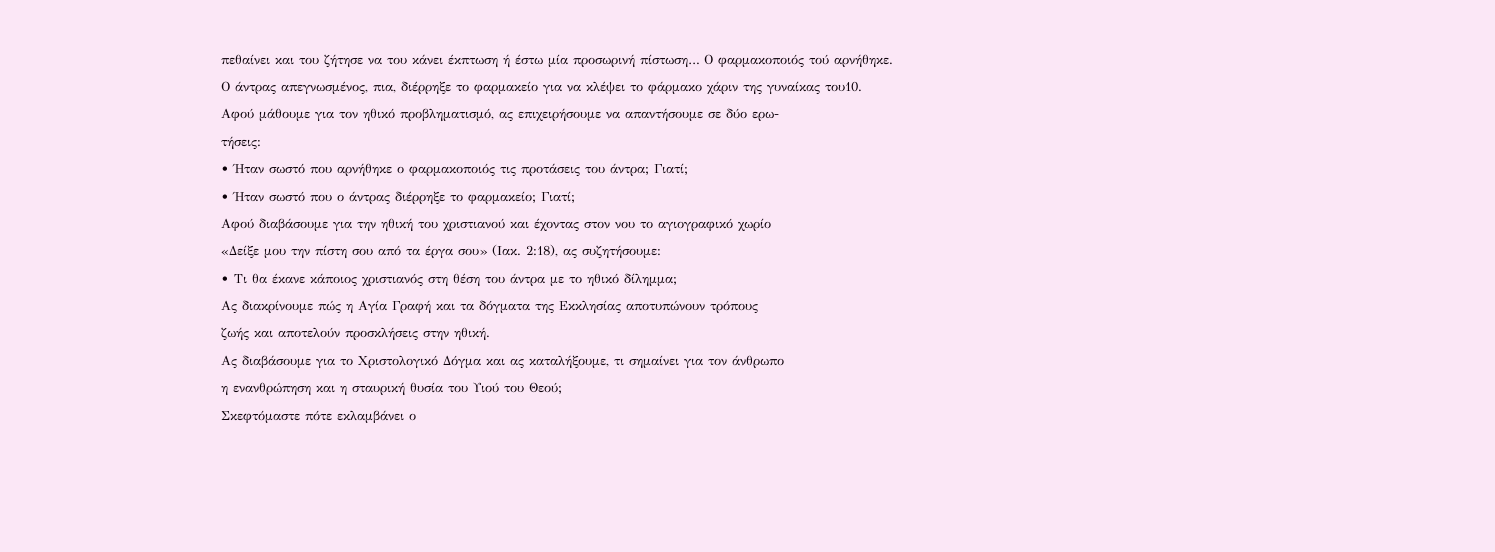πεθαίνει και του ζήτησε να του κάνει έκπτωση ή έστω μία προσωρινή πίστωση… Ο φαρμακοποιός τού αρνήθηκε.
Ο άντρας απεγνωσμένος, πια, διέρρηξε το φαρμακείο για να κλέψει το φάρμακο χάριν της γυναίκας του10.
Αφού μάθουμε για τον ηθικό προβληματισμό, ας επιχειρήσουμε να απαντήσουμε σε δύο ερω-
τήσεις:
• Ήταν σωστό που αρνήθηκε ο φαρμακοποιός τις προτάσεις του άντρα; Γιατί;
• Ήταν σωστό που ο άντρας διέρρηξε το φαρμακείο; Γιατί;
Αφού διαβάσουμε για την ηθική του χριστιανού και έχοντας στον νου το αγιογραφικό χωρίο
«Δείξε μου την πίστη σου από τα έργα σου» (Ιακ. 2:18), ας συζητήσουμε:
• Τι θα έκανε κάποιος χριστιανός στη θέση του άντρα με το ηθικό δίλημμα;
Ας διακρίνουμε πώς η Αγία Γραφή και τα δόγματα της Εκκλησίας αποτυπώνουν τρόπους
ζωής και αποτελούν προσκλήσεις στην ηθική.
Ας διαβάσουμε για το Χριστολογικό Δόγμα και ας καταλήξουμε, τι σημαίνει για τον άνθρωπο
η ενανθρώπηση και η σταυρική θυσία του Υιού του Θεού;
Σκεφτόμαστε πότε εκλαμβάνει ο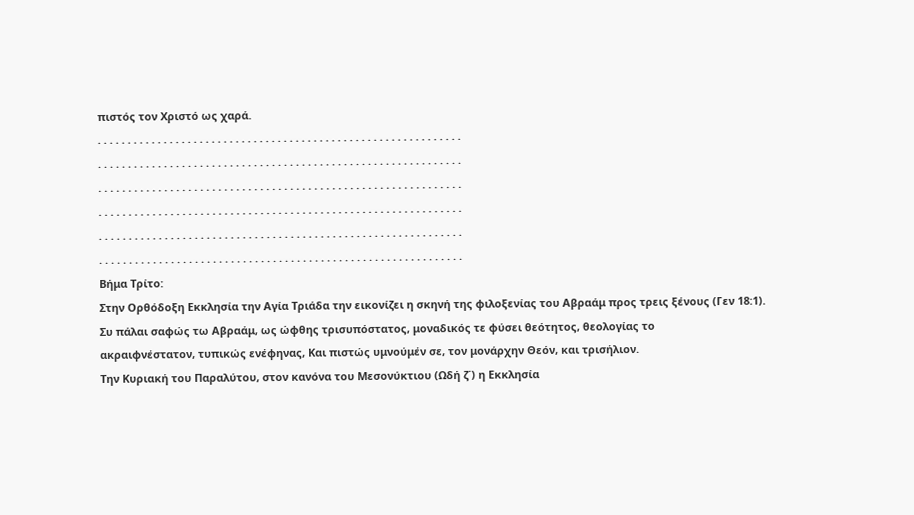πιστός τον Χριστό ως χαρά.
. . . . . . . . . . . . . . . . . . . . . . . . . . . . . . . . . . . . . . . . . . . . . . . . . . . . . . . . . . . . .
. . . . . . . . . . . . . . . . . . . . . . . . . . . . . . . . . . . . . . . . . . . . . . . . . . . . . . . . . . . . .
. . . . . . . . . . . . . . . . . . . . . . . . . . . . . . . . . . . . . . . . . . . . . . . . . . . . . . . . . . . . .
. . . . . . . . . . . . . . . . . . . . . . . . . . . . . . . . . . . . . . . . . . . . . . . . . . . . . . . . . . . . .
. . . . . . . . . . . . . . . . . . . . . . . . . . . . . . . . . . . . . . . . . . . . . . . . . . . . . . . . . . . . .
. . . . . . . . . . . . . . . . . . . . . . . . . . . . . . . . . . . . . . . . . . . . . . . . . . . . . . . . . . . . .
Βήμα Τρίτο:
Στην Ορθόδοξη Εκκλησία την Αγία Τριάδα την εικονίζει η σκηνή της φιλοξενίας του Αβραάμ προς τρεις ξένους (Γεν 18:1).
Συ πάλαι σαφώς τω Αβραάμ, ως ώφθης τρισυπόστατος, μοναδικός τε φύσει θεότητος, θεολογίας το
ακραιφνέστατον, τυπικώς ενέφηνας, Kαι πιστώς υμνούμέν σε, τον μονάρχην Θεόν, και τρισήλιον.
Την Κυριακή του Παραλύτου, στον κανόνα του Μεσονύκτιου (Ωδή ζ΄) η Εκκλησία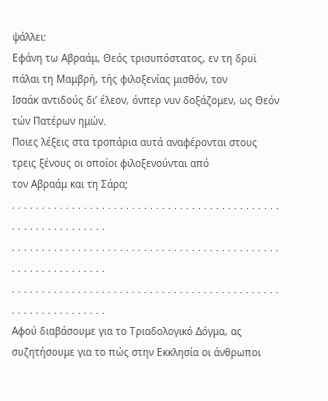ψάλλει:
Εφάνη τω Αβραάμ, Θεός τρισυπόστατος, εν τη δρυϊ πάλαι τη Μαμβρή, τής φιλοξενίας μισθόν, τον
Ισαάκ αντιδούς δι’ έλεον, όνπερ νυν δοξάζομεν, ως Θεόν τών Πατέρων ημών.
Ποιες λέξεις στα τροπάρια αυτά αναφέρονται στους τρεις ξένους οι οποίοι φιλοξενούνται από
τον Αβραάμ και τη Σάρα;
. . . . . . . . . . . . . . . . . . . . . . . . . . . . . . . . . . . . . . . . . . . . . . . . . . . . . . . . . . . . .
. . . . . . . . . . . . . . . . . . . . . . . . . . . . . . . . . . . . . . . . . . . . . . . . . . . . . . . . . . . . .
. . . . . . . . . . . . . . . . . . . . . . . . . . . . . . . . . . . . . . . . . . . . . . . . . . . . . . . . . . . . .
Αφού διαβάσουμε για το Τριαδολογικό Δόγμα, ας συζητήσουμε για το πώς στην Εκκλησία οι άνθρωποι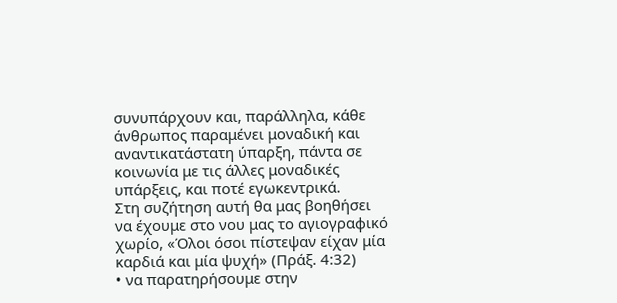συνυπάρχουν και, παράλληλα, κάθε άνθρωπος παραμένει μοναδική και αναντικατάστατη ύπαρξη, πάντα σε κοινωνία με τις άλλες μοναδικές υπάρξεις, και ποτέ εγωκεντρικά.
Στη συζήτηση αυτή θα μας βοηθήσει να έχουμε στο νου μας το αγιογραφικό χωρίο, «Όλοι όσοι πίστεψαν είχαν μία καρδιά και μία ψυχή» (Πράξ. 4:32)
• να παρατηρήσουμε στην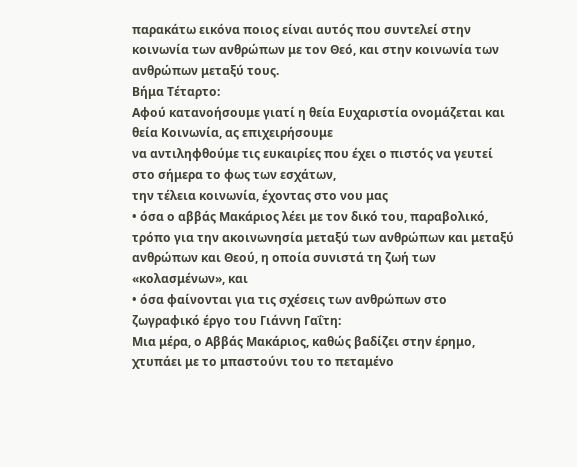παρακάτω εικόνα ποιος είναι αυτός που συντελεί στην κοινωνία των ανθρώπων με τον Θεό, και στην κοινωνία των ανθρώπων μεταξύ τους.
Βήμα Τέταρτο:
Αφού κατανοήσουμε γιατί η θεία Ευχαριστία ονομάζεται και θεία Κοινωνία, ας επιχειρήσουμε
να αντιληφθούμε τις ευκαιρίες που έχει ο πιστός να γευτεί στο σήμερα το φως των εσχάτων,
την τέλεια κοινωνία, έχοντας στο νου μας
• όσα ο αββάς Μακάριος λέει με τον δικό του, παραβολικό, τρόπο για την ακοινωνησία μεταξύ των ανθρώπων και μεταξύ ανθρώπων και Θεού, η οποία συνιστά τη ζωή των «κολασμένων», και
• όσα φαίνονται για τις σχέσεις των ανθρώπων στο ζωγραφικό έργο του Γιάννη Γαΐτη:
Μια μέρα, ο Αββάς Μακάριος, καθώς βαδίζει στην έρημο, χτυπάει με το μπαστούνι του το πεταμένο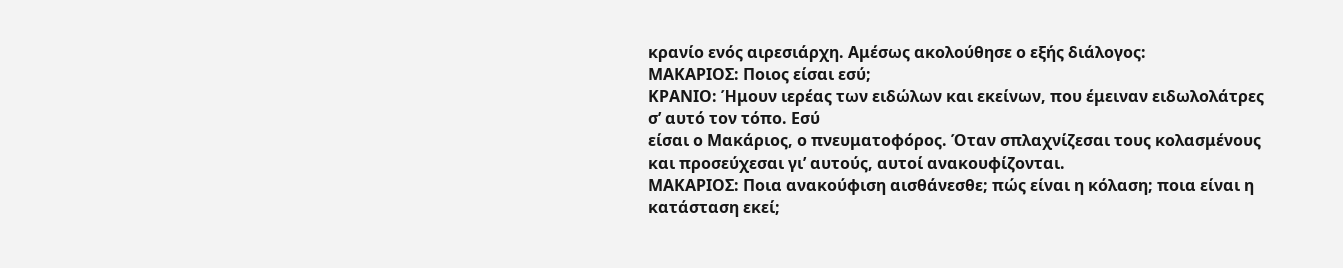κρανίο ενός αιρεσιάρχη. Αμέσως ακολούθησε ο εξής διάλογος:
ΜΑΚΑΡΙΟΣ: Ποιος είσαι εσύ;
ΚΡΑΝΙO: Ήμουν ιερέας των ειδώλων και εκείνων, που έμειναν ειδωλολάτρες σ’ αυτό τον τόπο. Εσύ
είσαι ο Μακάριος, ο πνευματοφόρος. Όταν σπλαχνίζεσαι τους κολασμένους και προσεύχεσαι γι’ αυτούς, αυτοί ανακουφίζονται.
ΜΑΚΑΡΙΟΣ: Ποια ανακούφιση αισθάνεσθε; πώς είναι η κόλαση; ποια είναι η κατάσταση εκεί;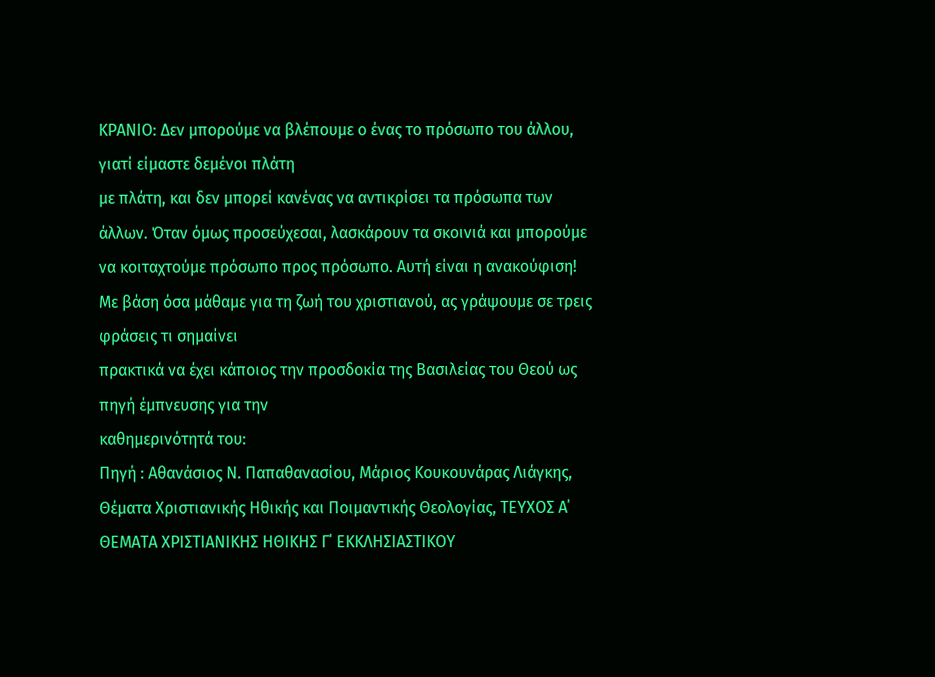ΚΡΑΝΙΟ: Δεν μπορούμε να βλέπουμε ο ένας το πρόσωπο του άλλου, γιατί είμαστε δεμένοι πλάτη
με πλάτη, και δεν μπορεί κανένας να αντικρίσει τα πρόσωπα των άλλων. Όταν όμως προσεύχεσαι, λασκάρουν τα σκοινιά και μπορούμε να κοιταχτούμε πρόσωπο προς πρόσωπο. Αυτή είναι η ανακούφιση!
Με βάση όσα μάθαμε για τη ζωή του χριστιανού, ας γράψουμε σε τρεις φράσεις τι σημαίνει
πρακτικά να έχει κάποιος την προσδοκία της Βασιλείας του Θεού ως πηγή έμπνευσης για την
καθημερινότητά του:
Πηγή : Αθανάσιος Ν. Παπαθανασίου, Μάριος Κουκουνάρας Λιάγκης, Θέματα Χριστιανικής Ηθικής και Ποιμαντικής Θεολογίας, ΤΕΥΧΟΣ Α΄ ΘΕΜΑΤΑ ΧΡΙΣΤΙΑΝΙΚΗΣ ΗΘΙΚΗΣ Γ΄ ΕΚΚΛΗΣΙΑΣΤΙΚΟΥ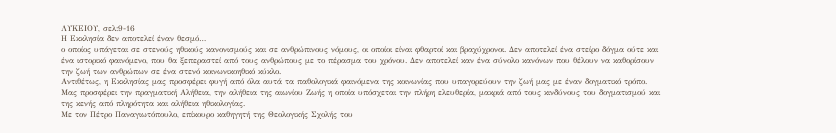ΛΥΚΕΙΟΥ, σελ:9-16
Η Εκκλησία δεν αποτελεί έναν θεσμό…
ο οποίος υπάγεται σε στενούς ηθικούς κανονισμούς και σε ανθρώπινους νόμους, οι οποίοι είναι φθαρτοί και βραχύχρονοι. Δεν αποτελεί ένα στείρο δόγμα ούτε και ένα ιστορικό φαινόμενο, που θα ξεπεραστεί από τους ανθρώπους με το πέρασμα του χρόνου. Δεν αποτελεί καν ένα σύνολο κανόνων που θέλουν να καθορίσουν την ζωή των ανθρώπων σε ένα στενό κοινωνικοηθικό κύκλο.
Αντιθέτως, η Εκκλησίας μας προσφέρει φυγή από όλα αυτά τα παθολογικά φαινόμενα της κοινωνίας που υπαγορεύουν την ζωή μας με έναν δογματικό τρόπο. Μας προσφέρει την πραγματική Αλήθεια, την αλήθεια της αιωνίου Ζωής η οποία υπόσχεται την πλήρη ελευθερία, μακριά από τους κινδύνους του δογματισμού και της κενής από πληρότητα και αλήθεια ηθικολογίας.
Με τον Πέτρο Παναγιωτόπουλο, επίκουρο καθηγητή της Θεολογικής Σχολής του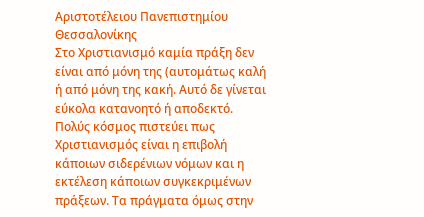Αριστοτέλειου Πανεπιστημίου Θεσσαλονίκης
Στο Χριστιανισμό καμία πράξη δεν είναι από μόνη της (αυτομάτως καλή ή από μόνη της κακή. Αυτό δε γίνεται εύκολα κατανοητό ή αποδεκτό. Πολύς κόσμος πιστεύει πως Χριστιανισμός είναι η επιβολή κάποιων σιδερένιων νόμων και η εκτέλεση κάποιων συγκεκριμένων πράξεων. Τα πράγματα όμως στην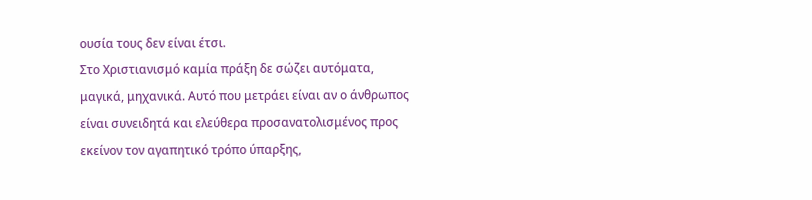ουσία τους δεν είναι έτσι.
Στο Χριστιανισμό καμία πράξη δε σώζει αυτόματα, μαγικά, μηχανικά. Αυτό που μετράει είναι αν ο άνθρωπος είναι συνειδητά και ελεύθερα προσανατολισμένος προς εκείνον τον αγαπητικό τρόπο ύπαρξης,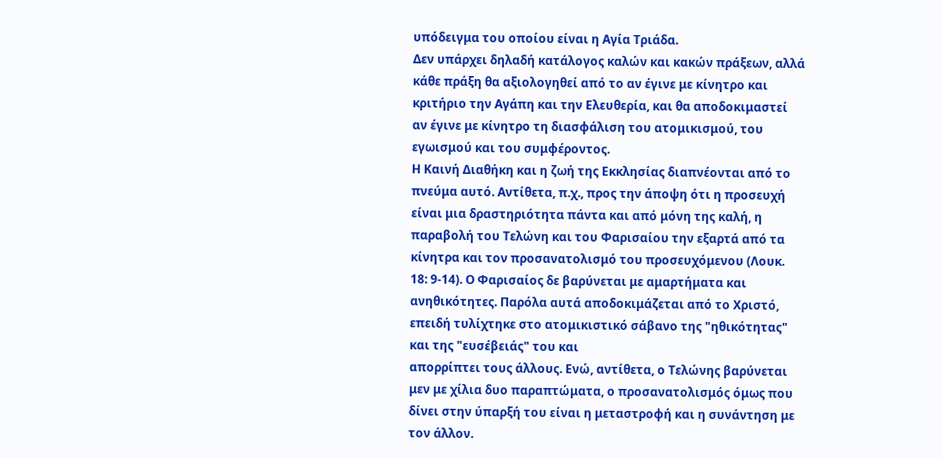υπόδειγμα του οποίου είναι η Αγία Τριάδα.
Δεν υπάρχει δηλαδή κατάλογος καλών και κακών πράξεων, αλλά κάθε πράξη θα αξιολογηθεί από το αν έγινε με κίνητρο και κριτήριο την Αγάπη και την Ελευθερία, και θα αποδοκιμαστεί αν έγινε με κίνητρο τη διασφάλιση του ατομικισμού, του εγωισμού και του συμφέροντος.
Η Καινή Διαθήκη και η ζωή της Εκκλησίας διαπνέονται από το πνεύμα αυτό. Αντίθετα, π.χ., προς την άποψη ότι η προσευχή είναι μια δραστηριότητα πάντα και από μόνη της καλή, η παραβολή του Τελώνη και του Φαρισαίου την εξαρτά από τα κίνητρα και τον προσανατολισμό του προσευχόμενου (Λουκ. 18: 9-14). Ο Φαρισαίος δε βαρύνεται με αμαρτήματα και ανηθικότητες. Παρόλα αυτά αποδοκιμάζεται από το Χριστό, επειδή τυλίχτηκε στο ατομικιστικό σάβανο της "ηθικότητας" και της "ευσέβειάς" του και
απορρίπτει τους άλλους. Ενώ, αντίθετα, ο Τελώνης βαρύνεται μεν με χίλια δυο παραπτώματα, ο προσανατολισμός όμως που δίνει στην ύπαρξή του είναι η μεταστροφή και η συνάντηση με τον άλλον.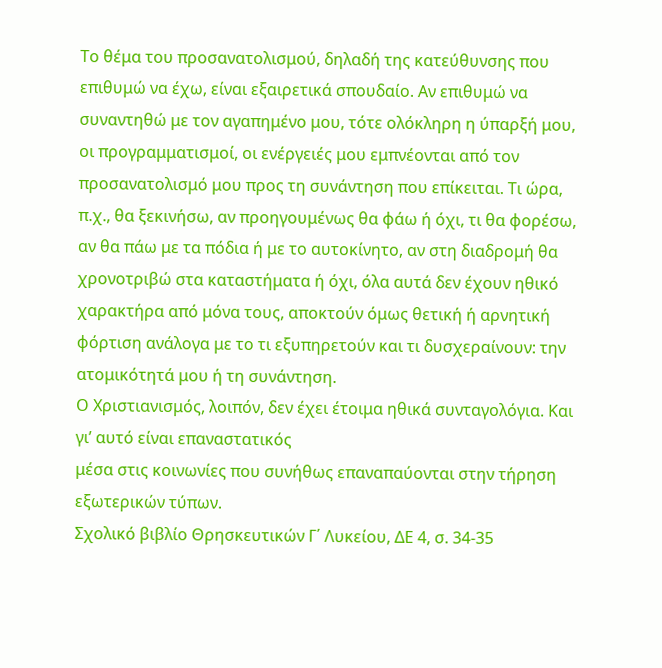Το θέμα του προσανατολισμού, δηλαδή της κατεύθυνσης που επιθυμώ να έχω, είναι εξαιρετικά σπουδαίο. Αν επιθυμώ να συναντηθώ με τον αγαπημένο μου, τότε ολόκληρη η ύπαρξή μου, οι προγραμματισμοί, οι ενέργειές μου εμπνέονται από τον προσανατολισμό μου προς τη συνάντηση που επίκειται. Τι ώρα, π.χ., θα ξεκινήσω, αν προηγουμένως θα φάω ή όχι, τι θα φορέσω, αν θα πάω με τα πόδια ή με το αυτοκίνητο, αν στη διαδρομή θα χρονοτριβώ στα καταστήματα ή όχι, όλα αυτά δεν έχουν ηθικό χαρακτήρα από μόνα τους, αποκτούν όμως θετική ή αρνητική φόρτιση ανάλογα με το τι εξυπηρετούν και τι δυσχεραίνουν: την ατομικότητά μου ή τη συνάντηση.
Ο Χριστιανισμός, λοιπόν, δεν έχει έτοιμα ηθικά συνταγολόγια. Και γι’ αυτό είναι επαναστατικός
μέσα στις κοινωνίες που συνήθως επαναπαύονται στην τήρηση εξωτερικών τύπων.
Σχολικό βιβλίο Θρησκευτικών Γ΄ Λυκείου, ΔΕ 4, σ. 34-35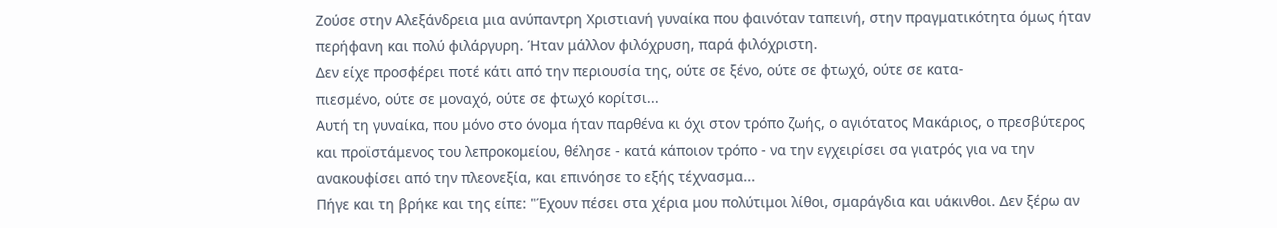Ζούσε στην Αλεξάνδρεια μια ανύπαντρη Χριστιανή γυναίκα που φαινόταν ταπεινή, στην πραγματικότητα όμως ήταν περήφανη και πολύ φιλάργυρη. Ήταν μάλλον φιλόχρυση, παρά φιλόχριστη.
Δεν είχε προσφέρει ποτέ κάτι από την περιουσία της, ούτε σε ξένο, ούτε σε φτωχό, ούτε σε κατα-
πιεσμένο, ούτε σε μοναχό, ούτε σε φτωχό κορίτσι...
Αυτή τη γυναίκα, που μόνο στο όνομα ήταν παρθένα κι όχι στον τρόπο ζωής, ο αγιότατος Μακάριος, ο πρεσβύτερος και προϊστάμενος του λεπροκομείου, θέλησε - κατά κάποιον τρόπο - να την εγχειρίσει σα γιατρός για να την ανακουφίσει από την πλεονεξία, και επινόησε το εξής τέχνασμα...
Πήγε και τη βρήκε και της είπε: "Έχουν πέσει στα χέρια μου πολύτιμοι λίθοι, σμαράγδια και υάκινθοι. Δεν ξέρω αν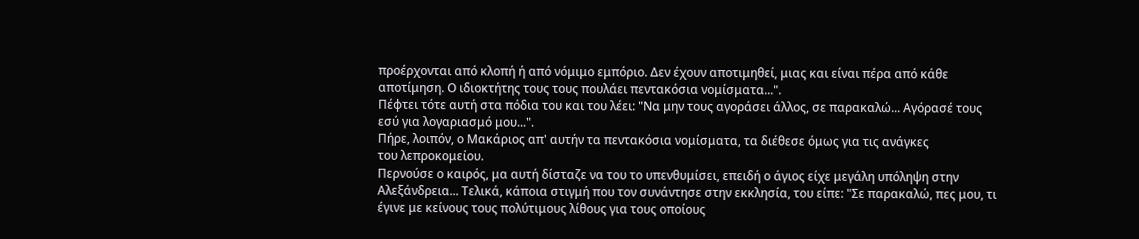προέρχονται από κλοπή ή από νόμιμο εμπόριο. Δεν έχουν αποτιμηθεί, μιας και είναι πέρα από κάθε αποτίμηση. Ο ιδιοκτήτης τους τους πουλάει πεντακόσια νομίσματα...".
Πέφτει τότε αυτή στα πόδια του και του λέει: "Να μην τους αγοράσει άλλος, σε παρακαλώ... Αγόρασέ τους εσύ για λογαριασμό μου...".
Πήρε, λοιπόν, ο Μακάριος απ' αυτήν τα πεντακόσια νομίσματα, τα διέθεσε όμως για τις ανάγκες
του λεπροκομείου.
Περνούσε ο καιρός, μα αυτή δίσταζε να του το υπενθυμίσει, επειδή ο άγιος είχε μεγάλη υπόληψη στην Αλεξάνδρεια... Τελικά, κάποια στιγμή που τον συνάντησε στην εκκλησία, του είπε: "Σε παρακαλώ, πες μου, τι έγινε με κείνους τους πολύτιμους λίθους για τους οποίους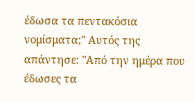έδωσα τα πεντακόσια νομίσματα;" Αυτός της απάντησε: "Από την ημέρα που έδωσες τα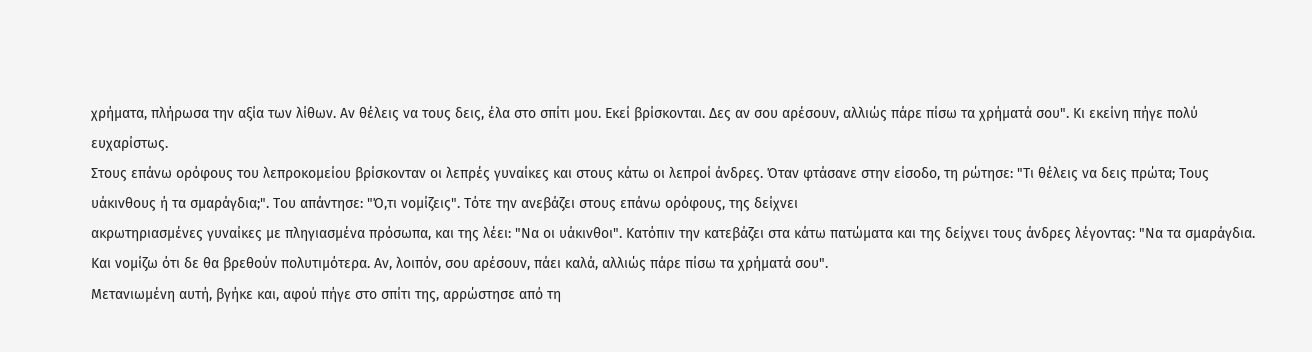χρήματα, πλήρωσα την αξία των λίθων. Αν θέλεις να τους δεις, έλα στο σπίτι μου. Εκεί βρίσκονται. Δες αν σου αρέσουν, αλλιώς πάρε πίσω τα χρήματά σου". Κι εκείνη πήγε πολύ ευχαρίστως.
Στους επάνω ορόφους του λεπροκομείου βρίσκονταν οι λεπρές γυναίκες και στους κάτω οι λεπροί άνδρες. Όταν φτάσανε στην είσοδο, τη ρώτησε: "Τι θέλεις να δεις πρώτα; Τους υάκινθους ή τα σμαράγδια;". Του απάντησε: "Ό,τι νομίζεις". Τότε την ανεβάζει στους επάνω ορόφους, της δείχνει
ακρωτηριασμένες γυναίκες με πληγιασμένα πρόσωπα, και της λέει: "Να οι υάκινθοι". Κατόπιν την κατεβάζει στα κάτω πατώματα και της δείχνει τους άνδρες λέγοντας: "Να τα σμαράγδια. Και νομίζω ότι δε θα βρεθούν πολυτιμότερα. Αν, λοιπόν, σου αρέσουν, πάει καλά, αλλιώς πάρε πίσω τα χρήματά σου".
Μετανιωμένη αυτή, βγήκε και, αφού πήγε στο σπίτι της, αρρώστησε από τη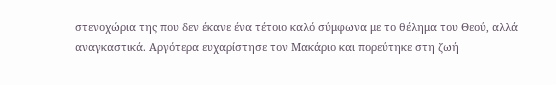στενοχώρια της που δεν έκανε ένα τέτοιο καλό σύμφωνα με το θέλημα του Θεού, αλλά αναγκαστικά. Αργότερα ευχαρίστησε τον Μακάριο και πορεύτηκε στη ζωή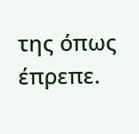της όπως έπρεπε.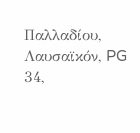Παλλαδίου, Λαυσαϊκόν, PG 34,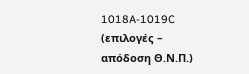1018A-1019C (επιλογές – απόδοση Θ.Ν.Π.)